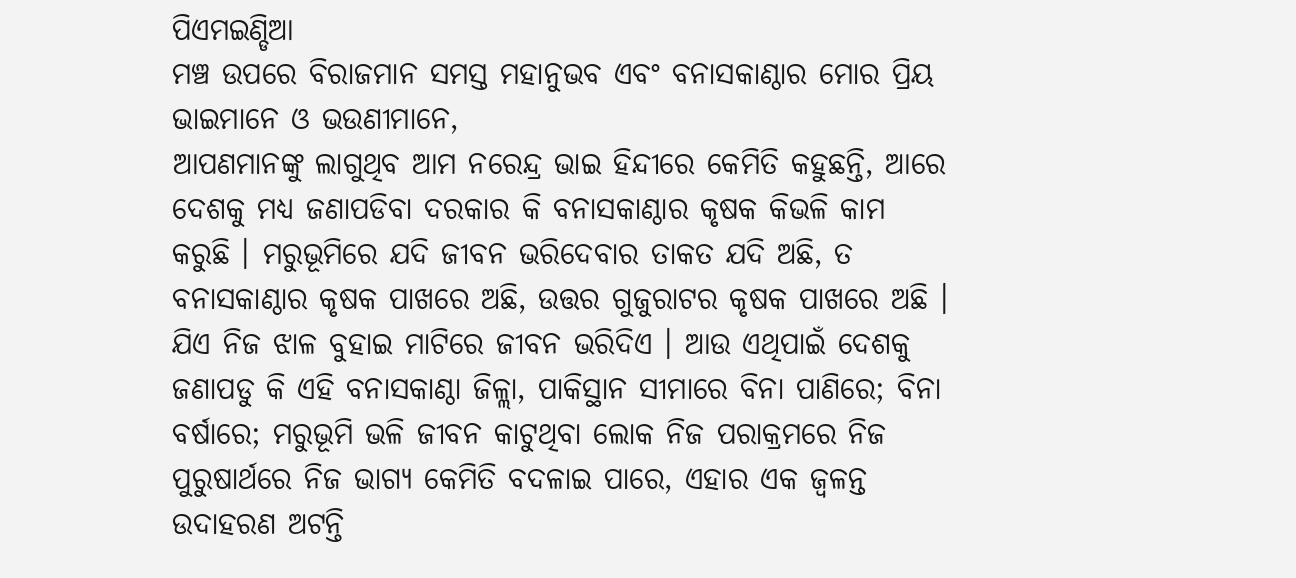ପିଏମଇଣ୍ଡିଆ
ମଞ୍ଚ ଉପରେ ବିରାଜମାନ ସମସ୍ତ ମହାନୁଭବ ଏବଂ ବନାସକାଣ୍ଠାର ମୋର ପ୍ରିୟ ଭାଇମାନେ ଓ ଭଉଣୀମାନେ,
ଆପଣମାନଙ୍କୁ ଲାଗୁଥିବ ଆମ ନରେନ୍ଦ୍ର ଭାଇ ହିନ୍ଦୀରେ କେମିତି କହୁଛନ୍ତି, ଆରେ ଦେଶକୁ ମଧ୍ୟ ଜଣାପଡିବା ଦରକାର କି ବନାସକାଣ୍ଠାର କୃଷକ କିଭଳି କାମ କରୁଛି । ମରୁଭୂମିରେ ଯଦି ଜୀବନ ଭରିଦେବାର ତାକତ ଯଦି ଅଛି, ତ ବନାସକାଣ୍ଠାର କୃଷକ ପାଖରେ ଅଛି, ଉତ୍ତର ଗୁଜୁରାଟର କୃଷକ ପାଖରେ ଅଛି । ଯିଏ ନିଜ ଝାଳ ବୁହାଇ ମାଟିରେ ଜୀବନ ଭରିଦିଏ । ଆଉ ଏଥିପାଇଁ ଦେଶକୁ ଜଣାପଡୁ କି ଏହି ବନାସକାଣ୍ଠା ଜିଳ୍ଲା, ପାକିସ୍ଥାନ ସୀମାରେ ବିନା ପାଣିରେ; ବିନା ବର୍ଷାରେ; ମରୁଭୂମି ଭଳି ଜୀବନ କାଟୁଥିବା ଲୋକ ନିଜ ପରାକ୍ରମରେ ନିଜ ପୁରୁଷାର୍ଥରେ ନିଜ ଭାଗ୍ୟ କେମିତି ବଦଳାଇ ପାରେ, ଏହାର ଏକ ଜ୍ୱଳନ୍ତ ଉଦାହରଣ ଅଟନ୍ତି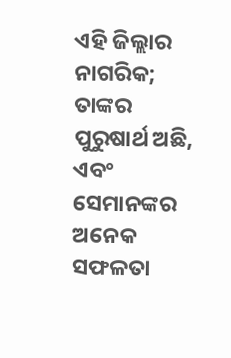ଏହି ଜିଲ୍ଲାର ନାଗରିକ; ତାଙ୍କର ପୁରୁଷାର୍ଥ ଅଛି, ଏବଂ ସେମାନଙ୍କର ଅନେକ ସଫଳତା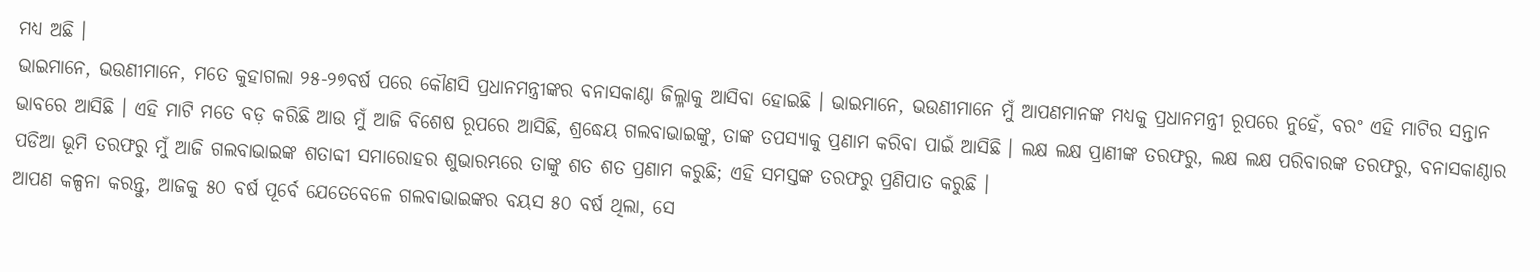ମଧ୍ୟ ଅଛି ।
ଭାଇମାନେ, ଭଉଣୀମାନେ, ମତେ କୁହାଗଲା ୨୫-୨୭ବର୍ଷ ପରେ କୌଣସି ପ୍ରଧାନମନ୍ତ୍ରୀଙ୍କର ବନାସକାଣ୍ଠା ଜିଲ୍ଳାକୁ ଆସିବା ହୋଇଛି । ଭାଇମାନେ, ଭଉଣୀମାନେ ମୁଁ ଆପଣମାନଙ୍କ ମଧ୍ୟକୁ ପ୍ରଧାନମନ୍ତ୍ରୀ ରୂପରେ ନୁହେଁ, ବରଂ ଏହି ମାଟିର ସନ୍ତାନ ଭାବରେ ଆସିଛି । ଏହି ମାଟି ମତେ ବଡ଼ କରିଛି ଆଉ ମୁଁ ଆଜି ବିଶେଷ ରୂପରେ ଆସିଛି, ଶ୍ରଦ୍ଧେୟ ଗଲବାଭାଇଙ୍କୁ, ତାଙ୍କ ତପସ୍ୟାକୁ ପ୍ରଣାମ କରିବା ପାଇଁ ଆସିଛି । ଲକ୍ଷ ଲକ୍ଷ ପ୍ରାଣୀଙ୍କ ତରଫରୁ, ଲକ୍ଷ ଲକ୍ଷ ପରିବାରଙ୍କ ତରଫରୁ, ବନାସକାଣ୍ଠାର ପଡିଆ ଭୂମି ତରଫରୁ ମୁଁ ଆଜି ଗଲବାଭାଇଙ୍କ ଶତାବ୍ଦୀ ସମାରୋହର ଶୁଭାରମ୍ଭରେ ତାଙ୍କୁ ଶତ ଶତ ପ୍ରଣାମ କରୁଛି; ଏହି ସମସ୍ତଙ୍କ ତରଫରୁ ପ୍ରଣିପାତ କରୁଛି ।
ଆପଣ କଳ୍ପନା କରନ୍ତୁ, ଆଜକୁ ୫୦ ବର୍ଷ ପୂର୍ବେ ଯେତେବେଳେ ଗଲବାଭାଇଙ୍କର ବୟସ ୫୦ ବର୍ଷ ଥିଲା, ସେ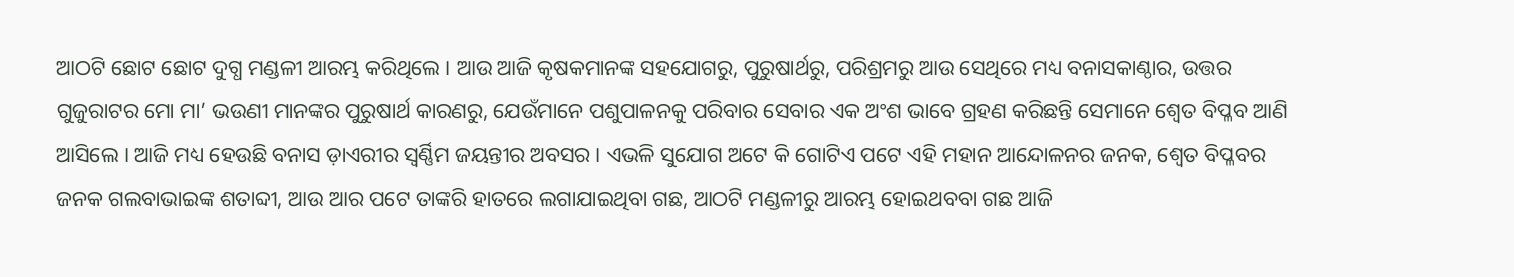ଆଠଟି ଛୋଟ ଛୋଟ ଦୁଗ୍ଧ ମଣ୍ଡଳୀ ଆରମ୍ଭ କରିଥିଲେ । ଆଉ ଆଜି କୃଷକମାନଙ୍କ ସହଯୋଗରୁ, ପୁରୁଷାର୍ଥରୁ, ପରିଶ୍ରମରୁ ଆଉ ସେଥିରେ ମଧ୍ୟ ବନାସକାଣ୍ଠାର, ଉତ୍ତର ଗୁଜୁରାଟର ମୋ ମା’ ଭଉଣୀ ମାନଙ୍କର ପୁରୁଷାର୍ଥ କାରଣରୁ, ଯେଉଁମାନେ ପଶୁପାଳନକୁ ପରିବାର ସେବାର ଏକ ଅଂଶ ଭାବେ ଗ୍ରହଣ କରିଛନ୍ତି ସେମାନେ ଶ୍ୱେତ ବିପ୍ଳବ ଆଣି ଆସିଲେ । ଆଜି ମଧ୍ୟ ହେଉଛି ବନାସ ଡ଼ାଏରୀର ସ୍ୱର୍ଣ୍ଣିମ ଜୟନ୍ତୀର ଅବସର । ଏଭଳି ସୁଯୋଗ ଅଟେ କି ଗୋଟିଏ ପଟେ ଏହି ମହାନ ଆନ୍ଦୋଳନର ଜନକ, ଶ୍ୱେତ ବିପ୍ଳବର ଜନକ ଗଲବାଭାଇଙ୍କ ଶତାବ୍ଦୀ, ଆଉ ଆର ପଟେ ତାଙ୍କରି ହାତରେ ଲଗାଯାଇଥିବା ଗଛ, ଆଠଟି ମଣ୍ଡଳୀରୁ ଆରମ୍ଭ ହୋଇଥବବା ଗଛ ଆଜି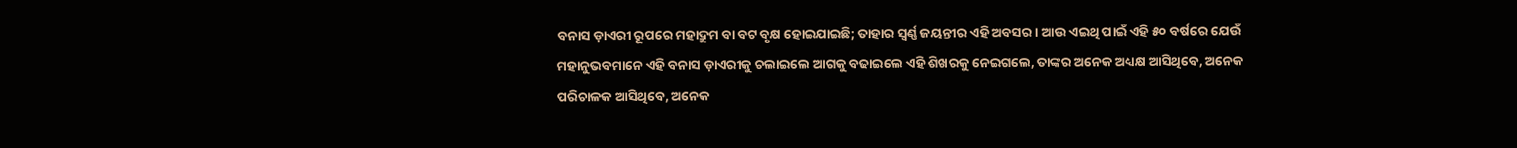ବନାସ ଡ଼ାଏରୀ ରୂପରେ ମହାଦ୍ରୁମ ବା ବଟ ବୃକ୍ଷ ହୋଇଯାଇଛି; ତାହାର ସ୍ୱର୍ଣ୍ଣ ଜୟନ୍ତୀର ଏହି ଅବସର । ଆଉ ଏଇଥି ପାଇଁ ଏହି ୫୦ ବର୍ଷରେ ଯେଉଁ ମହାନୁଭବମାନେ ଏହି ବନାସ ଡ଼ାଏରୀକୁ ଚଲାଇଲେ ଆଗକୁ ବଢାଇଲେ ଏହି ଶିଖରକୁ ନେଇଗଲେ, ତାଙ୍କର ଅନେକ ଅଧ୍ୟକ୍ଷ ଆସିଥିବେ, ଅନେକ ପରିଚାଳକ ଆସିଥିବେ, ଅନେକ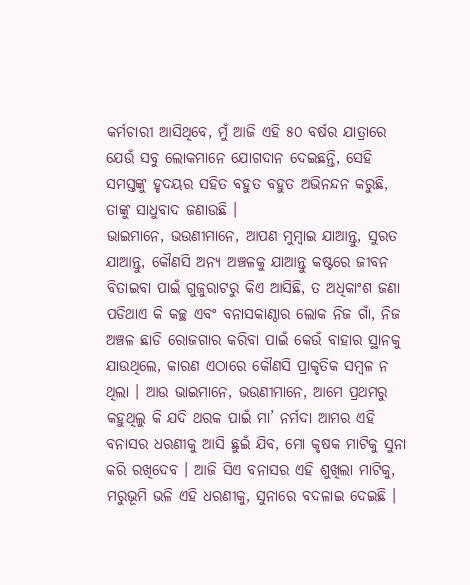କର୍ମଚାରୀ ଆସିଥିବେ, ମୁଁ ଆଜି ଏହି ୫୦ ବର୍ଷର ଯାତ୍ରାରେ ଯେଉଁ ସବୁ ଲୋକମାନେ ଯୋଗଦାନ ଦେଇଛନ୍ତି, ସେହି ସମସ୍ତଙ୍କୁ ହୃଦୟର ସହିତ ବହୁତ ବହୁତ ଅଭିନନ୍ଦନ କରୁଛି, ତାଙ୍କୁ ସାଧୁବାଦ ଜଣାଉଛି ।
ଭାଇମାନେ, ଭଉଣୀମାନେ, ଆପଣ ମୁମ୍ବାଇ ଯାଆନ୍ତୁ, ସୁରତ ଯାଆନ୍ତୁ, କୌଣସି ଅନ୍ୟ ଅଞ୍ଚଳକୁ ଯାଆନ୍ତୁ କଷ୍ଟରେ ଜୀବନ ବିତାଇବା ପାଇଁ ଗୁଜୁରାଟରୁ କିଏ ଆସିଛି, ତ ଅଧିକାଂଶ ଜଣା ପଡିଥାଏ କି କଚ୍ଛ ଏବଂ ବନାସକାଣ୍ଠାର ଲୋକ ନିଜ ଗାଁ, ନିଜ ଅଞ୍ଚଳ ଛାଡି ରୋଜଗାର କରିବା ପାଇଁ କେଉଁ ବାହାର ସ୍ଥାନକୁ ଯାଉଥିଲେ, କାରଣ ଏଠାରେ କୌଣସି ପ୍ରାକୃତିକ ସମ୍ବଳ ନ ଥିଲା । ଆଉ ଭାଇମାନେ, ଭଉଣୀମାନେ, ଆମେ ପ୍ରଥମରୁ କହୁଥିଲୁ କି ଯଦି ଥରକ ପାଇଁ ମା’ ନର୍ମଦା ଆମର ଏହି ବନାସର ଧରଣୀକୁ ଆସି ଛୁଇଁ ଯିବ, ମୋ କୃଷକ ମାଟିକୁ ସୁନା କରି ରଖିଦେବ । ଆଜି ସିଏ ବନାସର ଏହି ଶୁଖିଲା ମାଟିକୁ, ମରୁଭୂମି ଭଳି ଏହି ଧରଣୀକୁ, ସୁନାରେ ବଦଳାଇ ଦେଇଛି ।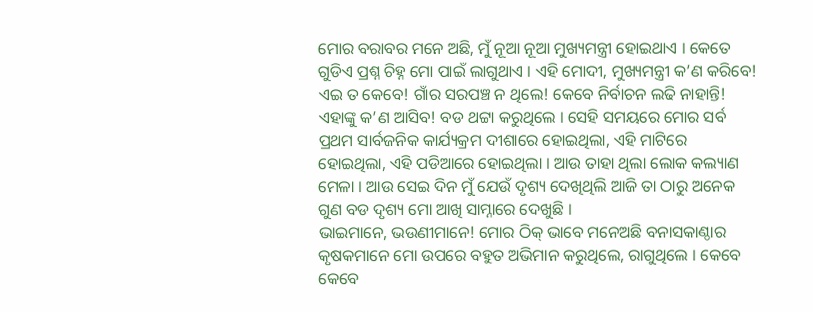ମୋର ବରାବର ମନେ ଅଛି, ମୁଁ ନୂଆ ନୂଆ ମୁଖ୍ୟମନ୍ତ୍ରୀ ହୋଇଥାଏ । କେତେ ଗୁଡିଏ ପ୍ରଶ୍ନ ଚିହ୍ନ ମୋ ପାଇଁ ଲାଗୁଥାଏ । ଏହି ମୋଦୀ, ମୁଖ୍ୟମନ୍ତ୍ରୀ କ’ଣ କରିବେ! ଏଇ ତ କେବେ! ଗାଁର ସରପଞ୍ଚ ନ ଥିଲେ! କେବେ ନିର୍ବାଚନ ଲଢି ନାହାନ୍ତି! ଏହାଙ୍କୁ କ’ଣ ଆସିବ! ବଡ ଥଟ୍ଟା କରୁଥିଲେ । ସେହି ସମୟରେ ମୋର ସର୍ବ ପ୍ରଥମ ସାର୍ବଜନିକ କାର୍ଯ୍ୟକ୍ରମ ଦୀଶାରେ ହୋଇଥିଲା, ଏହି ମାଟିରେ ହୋଇଥିଲା, ଏହି ପଡିଆରେ ହୋଇଥିଲା । ଆଉ ତାହା ଥିଲା ଲୋକ କଲ୍ୟାଣ ମେଳା । ଆଉ ସେଇ ଦିନ ମୁଁ ଯେଉଁ ଦୃଶ୍ୟ ଦେଖିଥିଲି ଆଜି ତା ଠାରୁ ଅନେକ ଗୁଣ ବଡ ଦୃଶ୍ୟ ମୋ ଆଖି ସାମ୍ନାରେ ଦେଖୁଛି ।
ଭାଇମାନେ, ଭଉଣୀମାନେ! ମୋର ଠିକ୍ ଭାବେ ମନେଅଛି ବନାସକାଣ୍ଠାର କୃଷକମାନେ ମୋ ଉପରେ ବହୁତ ଅଭିମାନ କରୁଥିଲେ, ରାଗୁଥିଲେ । କେବେ କେବେ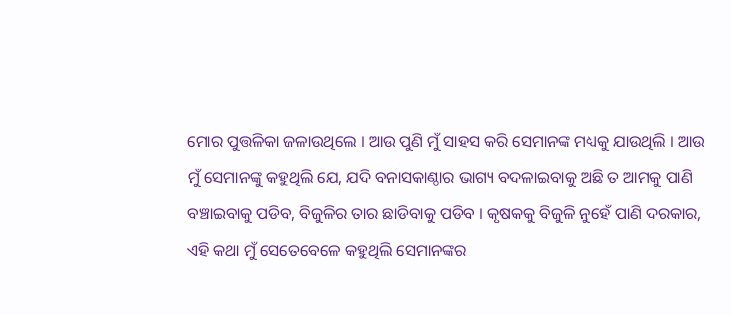ମୋର ପୁତ୍ତଳିକା ଜଳାଉଥିଲେ । ଆଉ ପୁଣି ମୁଁ ସାହସ କରି ସେମାନଙ୍କ ମଧ୍ୟକୁ ଯାଉଥିଲି । ଆଉ ମୁଁ ସେମାନଙ୍କୁ କହୁଥିଲି ଯେ, ଯଦି ବନାସକାଣ୍ଠାର ଭାଗ୍ୟ ବଦଳାଇବାକୁ ଅଛି ତ ଆମକୁ ପାଣି ବଞ୍ଚାଇବାକୁ ପଡିବ, ବିଜୁଳିର ତାର ଛାଡିବାକୁ ପଡିବ । କୃଷକକୁ ବିଜୁଳି ନୁହେଁ ପାଣି ଦରକାର, ଏହି କଥା ମୁଁ ସେତେବେଳେ କହୁଥିଲି ସେମାନଙ୍କର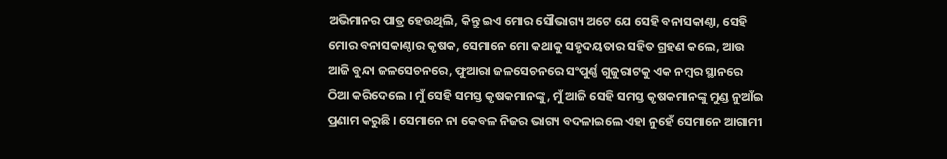ଅଭିମାନର ପାତ୍ର ହେଉଥିଲି, କିନ୍ତୁ ଇଏ ମୋର ସୌଭାଗ୍ୟ ଅଟେ ଯେ ସେହି ବନାସକାଣ୍ଠା, ସେହି ମୋର ବନାସକାଣ୍ଠାର କୃଷକ, ସେମାନେ ମୋ କଥାକୁ ସହୃଦୟତାର ସହିତ ଗ୍ରହଣ କଲେ, ଆଉ ଆଜି ବୁନ୍ଦା ଜଳସେଚନରେ, ଫୁଆରା ଜଳସେଚନରେ ସଂପୁର୍ଣ୍ଣ ଗୁଜୁରାଟକୁ ଏକ ନମ୍ବର ସ୍ଥାନରେ ଠିଆ କରିଦେଲେ । ମୁଁ ସେହି ସମସ୍ତ କୃଷକମାନଙ୍କୁ, ମୁଁ ଆଜି ସେହି ସମସ୍ତ କୃଷକମାନଙ୍କୁ ମୁଣ୍ଡ ନୁଆଁଇ ପ୍ରଣାମ କରୁଛି । ସେମାନେ ନା କେବଳ ନିଜର ଭାଗ୍ୟ ବଦଳାଇଲେ ଏହା ନୁହେଁ ସେମାନେ ଆଗାମୀ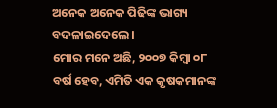ଅନେକ ଅନେକ ପିଢିଙ୍କ ଭାଗ୍ୟ ବଦଳାଇଦେଲେ ।
ମୋର ମନେ ଅଛି, ୨୦୦୭ କିମ୍ବା ୦୮ ବର୍ଷ ହେବ, ଏମିତି ଏକ କୃଷକମାନଙ୍କ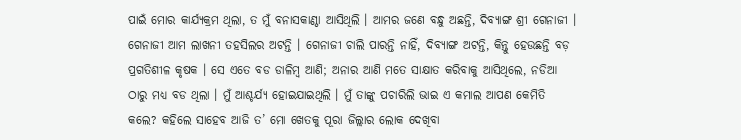ପାଇଁ ମୋର କାର୍ଯ୍ୟକ୍ରମ ଥିଲା, ତ ମୁଁ ବନାସକାଣ୍ଠା ଆସିଥିଲି । ଆମର ଜଣେ ବନ୍ଧୁ ଅଛନ୍ତି, ଦିବ୍ୟାଙ୍ଗ ଶ୍ରୀ ଗେନାଜୀ । ଗେନାଜୀ ଆମ ଲାଖନୀ ତହସିଲର ଅଟନ୍ତି । ଗେନାଜୀ ଚାଲି ପାରନ୍ତି ନାହିଁ, ଦିବ୍ୟାଙ୍ଗ ଅଟନ୍ତି, କିନ୍ତୁ ହେଉଛନ୍ତି ବଡ଼ ପ୍ରଗତିଶୀଳ କୃଷକ । ସେ ଏତେ ବଡ ଡାଳିମ୍ବ ଆଣି; ଅନାର ଆଣି ମତେ ସାକ୍ଷାତ କରିବାକୁ ଆସିଥିଲେ, ନଡିଆ ଠାରୁ ମଧ୍ୟ ବଡ ଥିଲା । ମୁଁ ଆଶ୍ଚର୍ଯ୍ୟ ହୋଇଯାଇଥିଲି । ମୁଁ ତାଙ୍କୁ ପଚାରିଲି ଭାଇ ଏ କମାଲ ଆପଣ କେମିତି କଲେ? କହିଲେ ସାହେବ ଆଜି ତ’ ମୋ ଖେତକୁ ପୂରା ଜିଲ୍ଲାର ଲୋକ ଦେଖିବା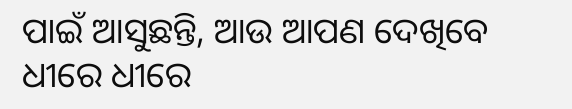ପାଇଁ ଆସୁଛନ୍ତି, ଆଉ ଆପଣ ଦେଖିବେ ଧୀରେ ଧୀରେ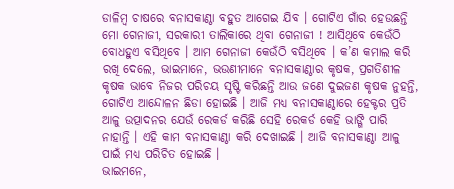ଡାଳିମ୍ବ ଚାଷରେ ବନାସକାଣ୍ଠା ବହୁତ ଆଗେଇ ଯିବ । ଗୋଟିଏ ଗାଁର ହେଉଛନ୍ତି ମୋ ଗେନାଜୀ, ସରକାରୀ ତାଲିକାରେ ଥିବା ଗେନାଜୀ ! ଆସିଥିବେ କେଉଁଠି ବୋଧହୁଏ ବସିଥିବେ । ଆମ ଗେନାଜୀ କେଉଁଠି ବସିଥିବେ । କ’ଣ କମାଲ କରି ରଖି ଦେଲେ, ଭାଇମାନେ, ଭଉଣୀମାନେ ବନାସକାଣ୍ଠାର କୃଷକ, ପ୍ରଗତିଶୀଳ କୃଷକ ଭାବେ ନିଜର ପରିଚୟ ସୃଷ୍ଟି କରିଛନ୍ତି ଆଉ ଜଣେ ଦୁଇଜଣ କୃଷକ ନୁହନ୍ତି, ଗୋଟିଏ ଆନ୍ଦୋଳନ ଛିଡା ହୋଇଛି । ଆଜି ମଧ୍ୟ ବନାସକାଣ୍ଠାରେ ହେକ୍ଟର ପ୍ରତି ଆଳୁ ଉତ୍ପାଦନର ଯେଉଁ ରେକର୍ଡ କରିଛି ସେହି ରେକର୍ଡ କେହି ଭାଙ୍ଗି ପାରି ନାହାନ୍ତି । ଏହି କାମ ବନାସକାଣ୍ଠା କରି ଦେଖାଇଛି । ଆଜି ବନାସକାଣ୍ଠା ଆଳୁ ପାଇଁ ମଧ୍ୟ ପରିଚିତ ହୋଇଛି ।
ଭାଇମନେ,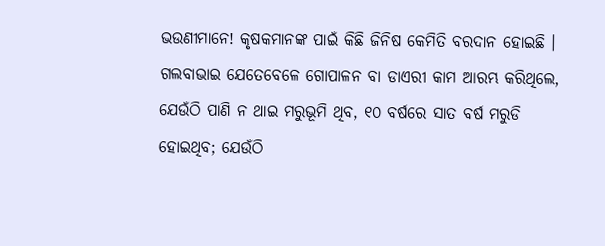ଭଉଣୀମାନେ! କୃଷକମାନଙ୍କ ପାଇଁ କିଛି ଜିନିଷ କେମିତି ବରଦାନ ହୋଇଛି । ଗଲବାଭାଇ ଯେତେବେଳେ ଗୋପାଳନ ବା ଡାଏରୀ କାମ ଆରମ୍ଭ କରିଥିଲେ, ଯେଉଁଠି ପାଣି ନ ଥାଇ ମରୁଭୂମି ଥିବ, ୧୦ ବର୍ଷରେ ସାତ ବର୍ଷ ମରୁଡି ହୋଇଥିବ; ଯେଉଁଠି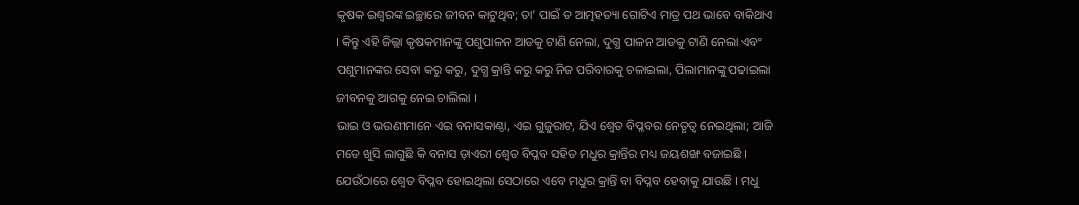କୃଷକ ଇଶ୍ୱରଙ୍କ ଇଚ୍ଛାରେ ଜୀବନ କାଟୁଥିବ; ତା’ ପାଇଁ ତ ଆତ୍ମହତ୍ୟା ଗୋଟିଏ ମାତ୍ର ପଥ ଭାବେ ବାକିଥାଏ । କିନ୍ତୁ ଏହି ଜିଲ୍ଲା କୃଷକମାନଙ୍କୁ ପଶୁପାଳନ ଆଡକୁ ଟାଣି ନେଲା, ଦୁଗ୍ଧ ପାଳନ ଆଡକୁ ଟାଣି ନେଲା ଏବଂ ପଶୁମାନଙ୍କର ସେବା କରୁ କରୁ, ଦୁଗ୍ଧ କ୍ରାନ୍ତି କରୁ କରୁ ନିଜ ପରିବାରକୁ ଚଳାଇଲା, ପିଲାମାନଙ୍କୁ ପଢାଇଲା ଜୀବନକୁ ଆଗକୁ ନେଇ ଚାଲିଲା ।
ଭାଇ ଓ ଭଉଣୀମାନେ ଏଇ ବନାସକାଣ୍ଠା, ଏଇ ଗୁଜୁରାଟ, ଯିଏ ଶ୍ୱେତ ବିପ୍ଳବର ନେତୃତ୍ୱ ନେଇଥିଲା; ଆଜି ମତେ ଖୁସି ଲାଗୁଛି କି ବନାସ ଡ଼ାଏରୀ ଶ୍ୱେତ ବିପ୍ଳବ ସହିତ ମଧୁର କ୍ରାନ୍ତିର ମଧ୍ୟ ଜୟଶଙ୍ଖ ବଜାଇଛି । ଯେଉଁଠାରେ ଶ୍ୱେତ ବିପ୍ଳବ ହୋଇଥିଲା ସେଠାରେ ଏବେ ମଧୁର କ୍ରାନ୍ତି ବା ବିପ୍ଳବ ହେବାକୁ ଯାଉଛି । ମଧୁ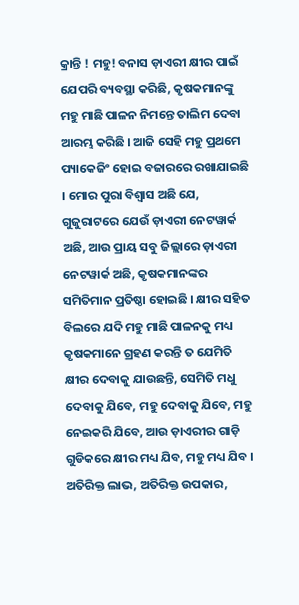କ୍ରାନ୍ତି ! ମହୁ! ବନାସ ଡ଼ାଏରୀ କ୍ଷୀର ପାଇଁ ଯେପରି ବ୍ୟବସ୍ଥା କରିଛି, କୃଷକମାନଙ୍କୁ ମହୁ ମାଛି ପାଳନ ନିମନ୍ତେ ତାଲିମ ଦେବା ଆରମ୍ଭ କରିଛି । ଆଜି ସେହି ମହୁ ପ୍ରଥମେ ପ୍ୟାକେଜିଂ ହୋଇ ବଜାରରେ ରଖାଯାଇଛି । ମୋର ପୁରା ବିଶ୍ୱାସ ଅଛି ଯେ, ଗୁଜୁରାଟରେ ଯେଉଁ ଡ଼ାଏରୀ ନେଟୱାର୍କ ଅଛି, ଆଉ ପ୍ରାୟ ସବୁ ଜିଲ୍ଲାରେ ଡ଼ାଏରୀ ନେଟୱାର୍କ ଅଛି, କୃଷକମାନଙ୍କର ସମିତିମାନ ପ୍ରତିଷ୍ଠା ହୋଇଛି । କ୍ଷୀର ସହିତ ବିଲରେ ଯଦି ମହୁ ମାଛି ପାଳନକୁ ମଧ୍ୟ କୃଷକମାନେ ଗ୍ରହଣ କରନ୍ତି ତ ଯେମିତି କ୍ଷୀର ଦେବାକୁ ଯାଉଛନ୍ତି, ସେମିତି ମଧୁ ଦେବାକୁ ଯିବେ, ମହୁ ଦେବାକୁ ଯିବେ, ମହୁ ନେଇକରି ଯିବେ, ଆଉ ଡ଼ାଏରୀର ଗାଡ଼ି ଗୁଡିକରେ କ୍ଷୀର ମଧ୍ୟ ଯିବ, ମହୁ ମଧ୍ୟ ଯିବ । ଅତିରିକ୍ତ ଲାଭ, ଅତିରିକ୍ତ ଉପକାର,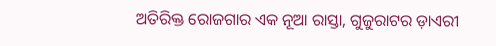ଅତିରିକ୍ତ ରୋଜଗାର ଏକ ନୂଆ ରାସ୍ତା, ଗୁଜୁରାଟର ଡ଼ାଏରୀ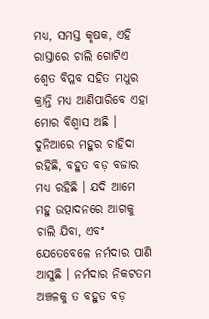ମଧ୍ୟ, ସମସ୍ତ କୃଷକ, ଏହି ରାସ୍ତାରେ ଚାଲି ଗୋଟିଏ ଶ୍ୱେତ ବିପ୍ଳବ ସହିତ ମଧୁର କ୍ରାନ୍ତି ମଧ୍ୟ ଆଣିପାରିବେ ଏହା ମୋର ବିଶ୍ୱାସ ଅଛି । ଦୁନିଆରେ ମହୁର ଚାହିଦା ରହିଛି, ବହୁତ ବଡ଼ ବଜାର ମଧ୍ୟ ରହିଛି । ଯଦି ଆମେ ମହୁ ଉତ୍ପାଦନରେ ଆଗକୁ ଚାଲି ଯିବା, ଏବଂ ଯେତେବେଳେ ନର୍ମଦାର ପାଣି ଆସୁଛି । ନର୍ମଦାର ନିକଟତମ ଅଞ୍ଚଳକୁ ତ ବହୁତ ବଡ଼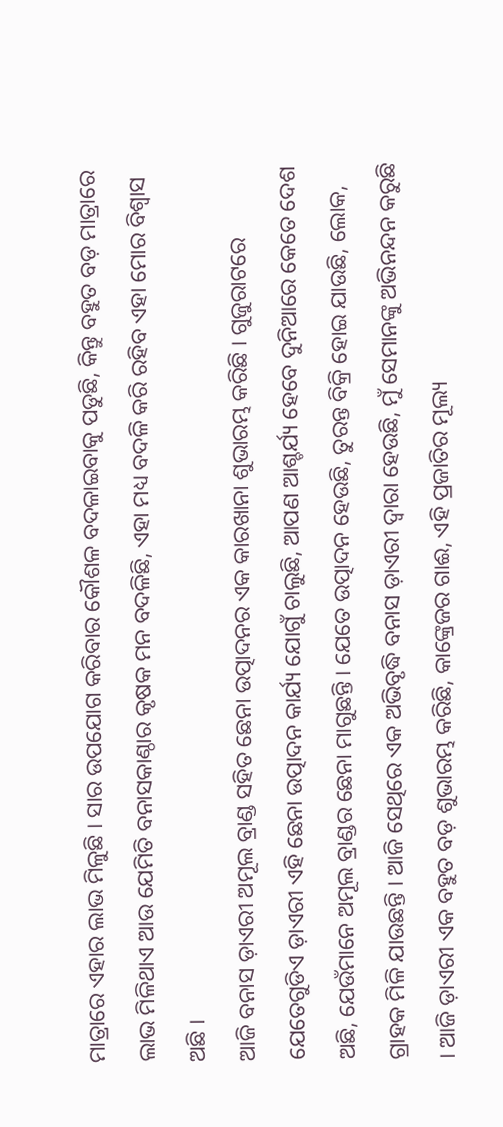ମାତ୍ରାରେ ଏହାର ଲାଭ ମିଳୁଛି । ସାର ଉପଯୋଗ କରିବାର କୌଶଳ ବଦଳାଇବାକୁ ପଡୁଛି, କିନ୍ତୁ ବହୁତ ବଡ଼ ମାତ୍ରାରେ ଲାଭ ମିଳିଥାଏ ଆଉ ଯେମିତି ବନାସକାଣ୍ଠାର କୃଷକ ମନ ବଦଳିଛି, ଏହା ମଧ୍ୟ ବଦଳି କରି ରହିବ ଏହା ମୋର ବିଶ୍ୱାସ ଅଛି ।
ଆଜି ବନାସ ଡ଼ାଏରୀ ଅମୂଲ ବ୍ରାଣ୍ଡ ସହିତ ଛେନା ଉତ୍ପାଦନର ଏକ କାରଖାନା ଶୁଭାରମ୍ଭ କରିଛି । ଗୁଜୁରାଟରେ ଯେତେଗୁଡିଏ ଡ଼ାଏରୀ ଏହି ଛେନା ଉତ୍ପାଦନ କାର୍ଯ୍ୟ ଯୋଗୁଁ ଚାଲୁଛି, ଆପଣ ଆଶ୍ଚର୍ଯ୍ୟ ହେବେ ଦୁନିଆରେ କେତେ ଦେଶ ଅଛି, ଯେଉଁମାନେ ଅମୂଲ ବ୍ରାଣ୍ଡର ଛେନା ମାଗୁଛନ୍ତି । ଯେତେ ଉତ୍ପାଦନ ହେଉଛି, ତୁରନ୍ତ ବିକ୍ରି ହୋଇ ଯାଉଛି, ଲୋକ, ଗ୍ରାହକ ମିଳି ଯାଉଛନ୍ତି । ଆଜି ସେଥିରେ ଏକ ଅଭିବୃଦ୍ଧି ବନାସ ଡ଼ାଏରୀ ଦ୍ୱାରା ହେଉଛି, ମୁଁ ସେମାନଙ୍କୁ ଅଭିନନ୍ଦନ କରୁଛି । ଆଜି ଡ଼ାଏରୀ ଏକ ବହୁତ ବଡ଼ ଶୁଭାରମ୍ଭ କରିଛି, କାଙ୍କ୍ରେଜର ଗାଈ, ଏହି ପ୍ରଜାତିର ମୂଲ୍ୟ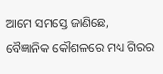ଆମେ ସମସ୍ତେ ଜାଣିଛେ, ବୈଜ୍ଞାନିକ କୌଶଳରେ ମଧ୍ୟ ଗିରର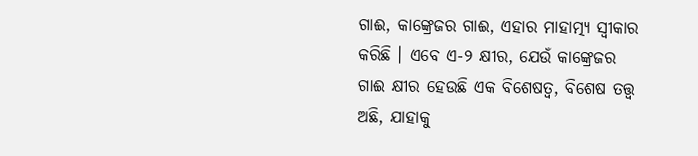ଗାଈ, କାଙ୍କ୍ରେଜର ଗାଈ, ଏହାର ମାହାତ୍ମ୍ୟ ସ୍ୱୀକାର କରିଛି । ଏବେ ଏ-୨ କ୍ଷୀର, ଯେଉଁ କାଙ୍କ୍ରେଜର ଗାଈ କ୍ଷୀର ହେଉଛି ଏକ ବିଶେଷତ୍ୱ, ବିଶେଷ ତତ୍ତ୍ୱ ଅଛି, ଯାହାକୁ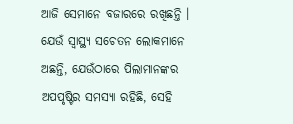ଆଜି ସେମାନେ ବଜାରରେ ରଖିଛନ୍ତି । ଯେଉଁ ସ୍ୱାସ୍ଥ୍ୟ ସଚେତନ ଲୋକମାନେ ଅଛନ୍ତି, ଯେଉଁଠାରେ ପିଲାମାନଙ୍କର ଅପପୃଷ୍ଟିର ସମସ୍ୟା ରହିଛି, ସେହି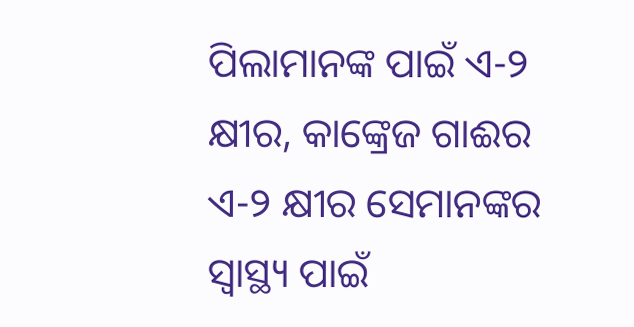ପିଲାମାନଙ୍କ ପାଇଁ ଏ-୨ କ୍ଷୀର, କାଙ୍କ୍ରେଜ ଗାଈର ଏ-୨ କ୍ଷୀର ସେମାନଙ୍କର ସ୍ୱାସ୍ଥ୍ୟ ପାଇଁ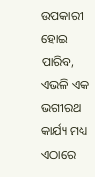ଉପକାରୀ ହୋଇ ପାରିବ, ଏଭଳି ଏକ ଭଗୀରଥ କାର୍ଯ୍ୟ ମଧ୍ୟ ଏଠାରେ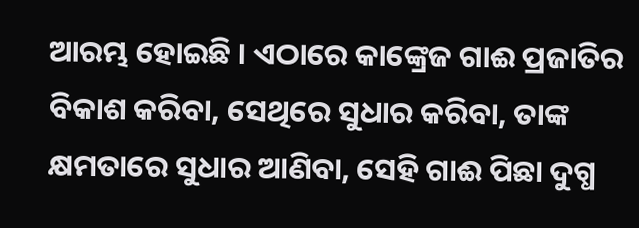ଆରମ୍ଭ ହୋଇଛି । ଏଠାରେ କାଙ୍କ୍ରେଜ ଗାଈ ପ୍ରଜାତିର ବିକାଶ କରିବା, ସେଥିରେ ସୁଧାର କରିବା, ତାଙ୍କ କ୍ଷମତାରେ ସୁଧାର ଆଣିବା, ସେହି ଗାଈ ପିଛା ଦୁଗ୍ଧ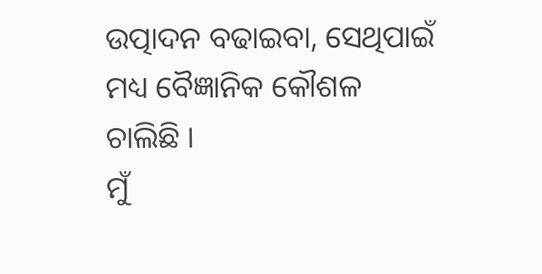ଉତ୍ପାଦନ ବଢାଇବା, ସେଥିପାଇଁ ମଧ୍ୟ ବୈଜ୍ଞାନିକ କୌଶଳ ଚାଲିଛି ।
ମୁଁ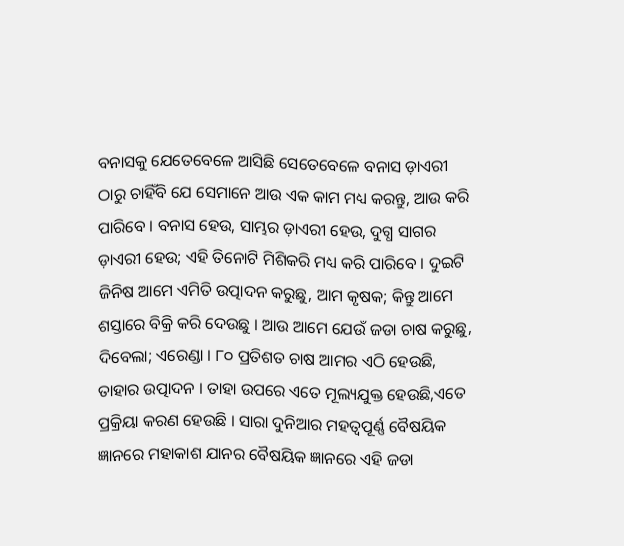ବନାସକୁ ଯେତେବେଳେ ଆସିଛି ସେତେବେଳେ ବନାସ ଡ଼ାଏରୀ ଠାରୁ ଚାହିଁବି ଯେ ସେମାନେ ଆଉ ଏକ କାମ ମଧ୍ୟ କରନ୍ତୁ, ଆଉ କରି ପାରିବେ । ବନାସ ହେଉ, ସାମ୍ଭର ଡ଼ାଏରୀ ହେଉ, ଦୁଗ୍ଧ ସାଗର ଡ଼ାଏରୀ ହେଉ; ଏହି ତିନୋଟି ମିଶିକରି ମଧ୍ୟ କରି ପାରିବେ । ଦୁଇଟି ଜିନିଷ ଆମେ ଏମିତି ଉତ୍ପାଦନ କରୁଛୁ, ଆମ କୃଷକ; କିନ୍ତୁ ଆମେ ଶସ୍ତାରେ ବିକ୍ରି କରି ଦେଉଛୁ । ଆଉ ଆମେ ଯେଉଁ ଜଡା ଚାଷ କରୁଛୁ, ଦିବେଲା; ଏରେଣ୍ଡା । ୮୦ ପ୍ରତିଶତ ଚାଷ ଆମର ଏଠି ହେଉଛି, ତାହାର ଉତ୍ପାଦନ । ତାହା ଉପରେ ଏତେ ମୂଲ୍ୟଯୁକ୍ତ ହେଉଛି,ଏତେ ପ୍ରକ୍ରିୟା କରଣ ହେଉଛି । ସାରା ଦୁନିଆର ମହତ୍ୱପୂର୍ଣ୍ଣ ବୈଷୟିକ ଜ୍ଞାନରେ ମହାକାଶ ଯାନର ବୈଷୟିକ ଜ୍ଞାନରେ ଏହି ଜଡା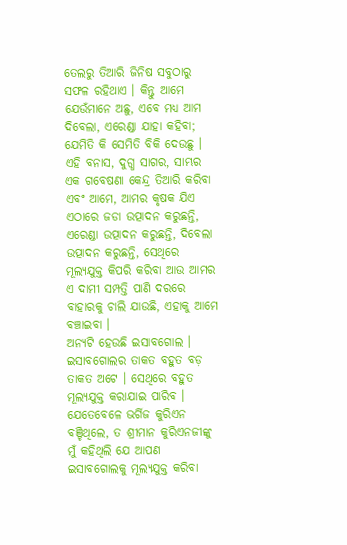ତେଲରୁ ତିଆରି ଜିନିଷ ସବୁଠାରୁ ସଫଳ ରହିଥାଏ । କିନ୍ତୁ ଆମେ ଯେଉଁମାନେ ଅଛୁ, ଏବେ ମଧ୍ୟ ଆମ ଦିବେଲା, ଏରେଣ୍ଡା ଯାହା କହିବା; ଯେମିତି କି ସେମିତି ବିକି ଦେଉଛୁ । ଏହି ବନାସ, ଦୁଗ୍ଧ ସାଗର, ସାମ୍ଭର ଏକ ଗବେଷଣା କେନ୍ଦ୍ର ତିଆରି କରିବା ଏବଂ ଆମେ, ଆମର କୃଷକ ଯିଏ ଏଠାରେ ଜଡା ଉତ୍ପାଦନ କରୁଛନ୍ତି, ଏରେଣ୍ଡା ଉତ୍ପାଦନ କରୁଛନ୍ତି, ଦିବେଲା ଉତ୍ପାଦନ କରୁଛନ୍ତି, ସେଥିରେ ମୂଲ୍ୟଯୁକ୍ତ କିପରି କରିବା ଆଉ ଆମର ଏ ଦାମୀ ସମ୍ପତ୍ତି ପାଣି ଦରରେ ବାହାରକୁ ଚାଲି ଯାଉଛି, ଏହାକୁ ଆମେ ବଞ୍ଚାଇବା ।
ଅନ୍ୟଟି ହେଉଛି ଇସାବଗୋଲ । ଇସାବଗୋଲର ତାକତ ବହୁତ ବଡ଼ ତାକତ ଅଟେ । ସେଥିରେ ବହୁତ ମୂଲ୍ୟଯୁକ୍ତ କରାଯାଇ ପାରିବ । ଯେତେବେଳେ ଭର୍ଗିଜ କୁରିଏନ ବଞ୍ଚିଥିଲେ, ତ ଶ୍ରୀମାନ କୁରିଏନଜୀଙ୍କୁ ମୁଁ କହିଥିଲି ଯେ ଆପଣ ଇସାବଗୋଲକୁ ମୂଲ୍ୟଯୁକ୍ତ କରିବା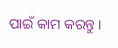ପାଇଁ କାମ କରନ୍ତୁ ।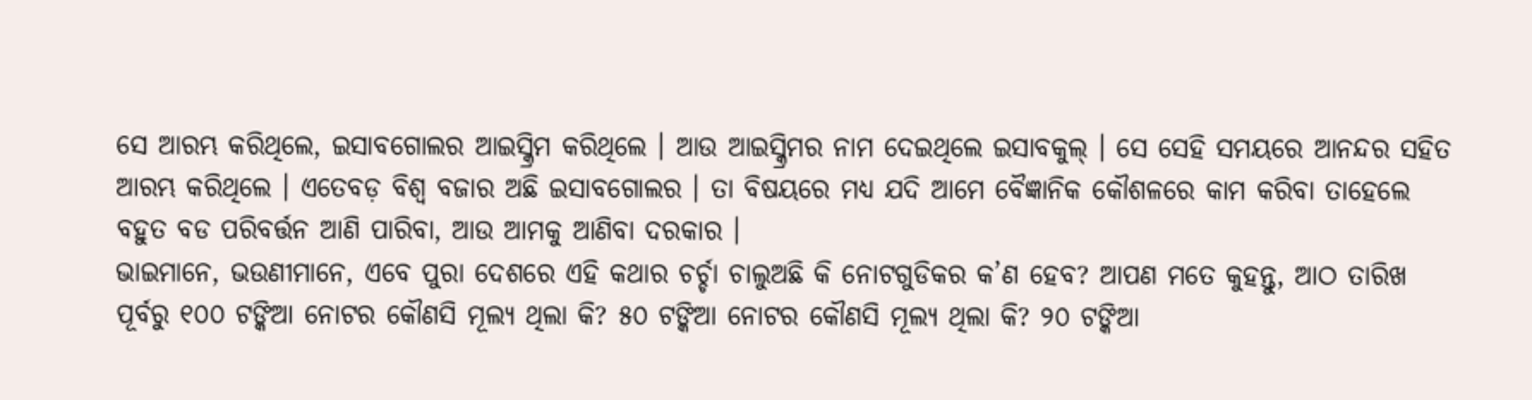ସେ ଆରମ୍ଭ କରିଥିଲେ, ଇସାବଗୋଲର ଆଇସ୍କ୍ରିମ କରିଥିଲେ । ଆଉ ଆଇସ୍କ୍ରିମର ନାମ ଦେଇଥିଲେ ଇସାବକୁଲ୍ । ସେ ସେହି ସମୟରେ ଆନନ୍ଦର ସହିତ ଆରମ୍ଭ କରିଥିଲେ । ଏତେବଡ଼ ବିଶ୍ୱ ବଜାର ଅଛି ଇସାବଗୋଲର । ତା ବିଷୟରେ ମଧ୍ୟ ଯଦି ଆମେ ବୈଜ୍ଞାନିକ କୌଶଳରେ କାମ କରିବା ତାହେଲେ ବହୁତ ବଡ ପରିବର୍ତ୍ତନ ଆଣି ପାରିବା, ଆଉ ଆମକୁ ଆଣିବା ଦରକାର ।
ଭାଇମାନେ, ଭଉଣୀମାନେ, ଏବେ ପୁରା ଦେଶରେ ଏହି କଥାର ଚର୍ଚ୍ଚା ଚାଲୁଅଛି କି ନୋଟଗୁଡିକର କ’ଣ ହେବ? ଆପଣ ମତେ କୁହନ୍ତୁ, ଆଠ ତାରିଖ ପୂର୍ବରୁ ୧୦୦ ଟଙ୍କିଆ ନୋଟର କୌଣସି ମୂଲ୍ୟ ଥିଲା କି? ୫୦ ଟଙ୍କିଆ ନୋଟର କୌଣସି ମୂଲ୍ୟ ଥିଲା କି? ୨୦ ଟଙ୍କିଆ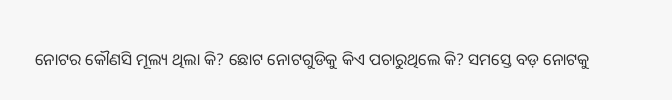ନୋଟର କୌଣସି ମୂଲ୍ୟ ଥିଲା କି? ଛୋଟ ନୋଟଗୁଡିକୁ କିଏ ପଚାରୁଥିଲେ କି? ସମସ୍ତେ ବଡ଼ ନୋଟକୁ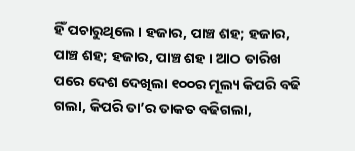ହିଁ ପଚାରୁଥିଲେ । ହଜାର, ପାଞ୍ଚ ଶହ; ହଜାର, ପାଞ୍ଚ ଶହ; ହଜାର, ପାଞ୍ଚ ଶହ । ଆଠ ତାରିଖ ପରେ ଦେଶ ଦେଖିଲା ୧୦୦ର ମୂଲ୍ୟ କିପରି ବଢି ଗଲା, କିପରି ତା’ର ତାକତ ବଢିଗଲା,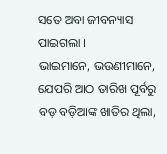ସତେ ଅବା ଜୀବନ୍ୟାସ ପାଇଗଲା ।
ଭାଇମାନେ, ଭଉଣୀମାନେ, ଯେପରି ଆଠ ତାରିଖ ପୂର୍ବରୁ ବଡ଼ ବଡ଼ିଆଙ୍କ ଖାତିର ଥିଲା,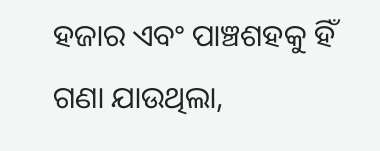ହଜାର ଏବଂ ପାଞ୍ଚଶହକୁ ହିଁ ଗଣା ଯାଉଥିଲା,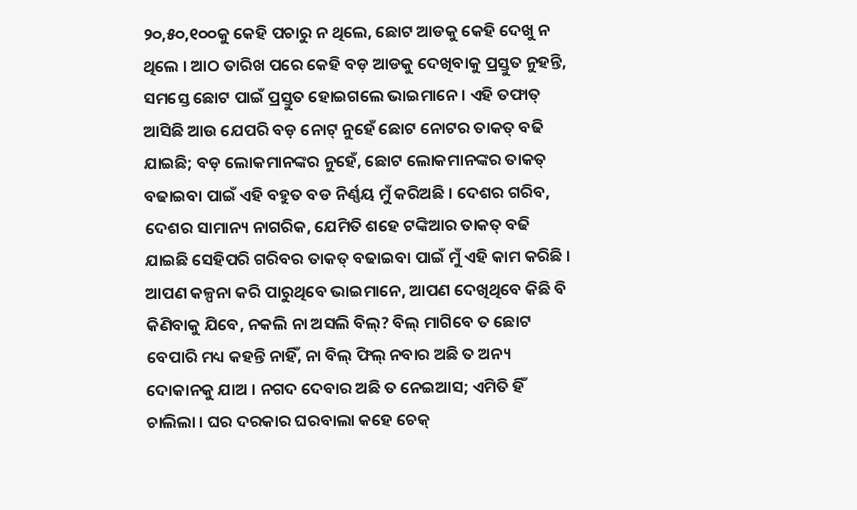୨୦,୫୦,୧୦୦କୁ କେହି ପଚାରୁ ନ ଥିଲେ, ଛୋଟ ଆଡକୁ କେହି ଦେଖୁ ନ ଥିଲେ । ଆଠ ତାରିଖ ପରେ କେହି ବଡ଼ ଆଡକୁ ଦେଖିବାକୁ ପ୍ରସ୍ତୁତ ନୁହନ୍ତି, ସମସ୍ତେ ଛୋଟ ପାଇଁ ପ୍ରସ୍ତୁତ ହୋଇଗଲେ ଭାଇମାନେ । ଏହି ତଫାତ୍ ଆସିଛି ଆଉ ଯେପରି ବଡ଼ ନୋଟ୍ ନୁହେଁ ଛୋଟ ନୋଟର ତାକତ୍ ବଢି ଯାଇଛି; ବଡ଼ ଲୋକମାନଙ୍କର ନୁହେଁ, ଛୋଟ ଲୋକମାନଙ୍କର ତାକତ୍ ବଢାଇବା ପାଇଁ ଏହି ବହୁତ ବଡ ନିର୍ଣ୍ଣୟ ମୁଁ କରିଅଛି । ଦେଶର ଗରିବ, ଦେଶର ସାମାନ୍ୟ ନାଗରିକ, ଯେମିତି ଶହେ ଟଙ୍କିଆର ତାକତ୍ ବଢି ଯାଇଛି ସେହିପରି ଗରିବର ତାକତ୍ ବଢାଇବା ପାଇଁ ମୁଁ ଏହି କାମ କରିଛି । ଆପଣ କଳ୍ପନା କରି ପାରୁଥିବେ ଭାଇମାନେ, ଆପଣ ଦେଖିଥିବେ କିଛି ବି କିଣିବାକୁ ଯିବେ, ନକଲି ନା ଅସଲି ବିଲ୍? ବିଲ୍ ମାଗିବେ ତ ଛୋଟ ବେପାରି ମଧ୍ୟ କହନ୍ତି ନାହିଁ, ନା ବିଲ୍ ଫିଲ୍ ନବାର ଅଛି ତ ଅନ୍ୟ ଦୋକାନକୁ ଯାଅ । ନଗଦ ଦେବାର ଅଛି ତ ନେଇଆସ; ଏମିତି ହିଁ ଚାଲିଲା । ଘର ଦରକାର ଘରବାଲା କହେ ଚେକ୍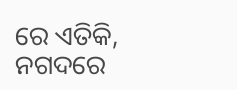ରେ ଏତିକି, ନଗଦରେ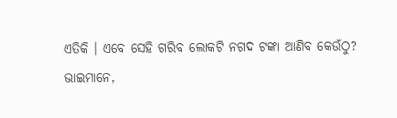ଏତିକି । ଏବେ ସେହି ଗରିବ ଲୋକଟି ନଗଦ ଟଙ୍କା ଆଣିବ କେଉଁଠୁ?
ଭାଇମାନେ,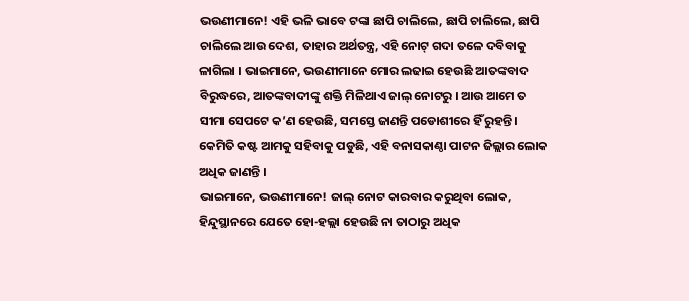ଭଉଣୀମାନେ! ଏହି ଭଳି ଭାବେ ଟଙ୍କା ଛାପି ଚାଲିଲେ, ଛାପି ଚାଲିଲେ, ଛାପି ଚାଲିଲେ ଆଉ ଦେଶ, ତାହାର ଅର୍ଥତନ୍ତ୍ର, ଏହି ନୋଟ୍ ଗଦା ତଳେ ଦବିବାକୁ ଳାଗିଲା । ଭାଇମାନେ, ଭଉଣୀମାନେ ମୋର ଲଢାଇ ହେଉଛି ଆତଙ୍କବାଦ ବିରୁଦ୍ଧରେ, ଆତଙ୍କବାଦୀଙ୍କୁ ଶକ୍ତି ମିଳିଥାଏ ଜାଲ୍ ନୋଟରୁ । ଆଉ ଆମେ ତ ସୀମା ସେପଟେ କ’ଣ ହେଉଛି, ସମସ୍ତେ ଜାଣନ୍ତି ପଡୋଶୀରେ ହିଁ ରୁହନ୍ତି । କେମିତି କଷ୍ଟ ଆମକୁ ସହିବାକୁ ପଡୁଛି, ଏହି ବନାସକାଣ୍ଠା ପାଟନ ଜିଲ୍ଲାର ଲୋକ ଅଧିକ ଜାଣନ୍ତି ।
ଭାଇମାନେ, ଭଉଣୀମାନେ! ଜାଲ୍ ନୋଟ କାରବାର କରୁଥିବା ଲୋକ, ହିନ୍ଦୁସ୍ଥାନରେ ଯେତେ ହୋ-ହଲ୍ଲା ହେଉଛି ନା ତାଠାରୁ ଅଧିକ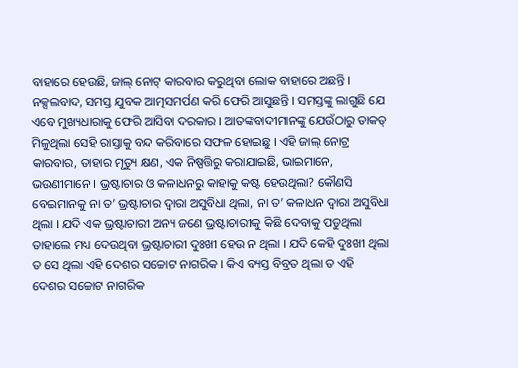ବାହାରେ ହେଉଛି, ଜାଲ୍ ନୋଟ୍ କାରବାର କରୁଥିବା ଲୋକ ବାହାରେ ଅଛନ୍ତି । ନକ୍ସଲବାଦ, ସମସ୍ତ ଯୁବକ ଆତ୍ମସମର୍ପଣ କରି ଫେରି ଆସୁଛନ୍ତି । ସମସ୍ତଙ୍କୁ ଲାଗୁଛି ଯେ ଏବେ ମୁଖ୍ୟଧାରାକୁ ଫେରି ଆସିବା ଦରକାର । ଆତଙ୍କବାଦୀମାନଙ୍କୁ ଯେଉଁଠାରୁ ତାକତ୍ ମିଳୁଥିଲା ସେହି ରାସ୍ତାକୁ ବନ୍ଦ କରିବାରେ ସଫଳ ହୋଇଛୁ । ଏହି ଜାଲ୍ ନୋଟ୍ର କାରବାର, ତାହାର ମୃତ୍ୟୁ କ୍ଷଣ, ଏକ ନିଷ୍ପତ୍ତିରୁ କରାଯାଇଛି, ଭାଇମାନେ, ଭଉଣୀମାନେ । ଭ୍ରଷ୍ଟାଚାର ଓ କଳାଧନରୁ କାହାକୁ କଷ୍ଟ ହେଉଥିଲା? କୌଣସି ବେଇମାନକୁ ନା ତ’ ଭ୍ରଷ୍ଟାଚାର ଦ୍ୱାରା ଅସୁବିଧା ଥିଲା, ନା ତ’ କଳାଧନ ଦ୍ୱାରା ଅସୁବିଧା ଥିଲା । ଯଦି ଏକ ଭ୍ରଷ୍ଟାଚାରୀ ଅନ୍ୟ ଜଣେ ଭ୍ରଷ୍ଟାଚାରୀକୁ କିଛି ଦେବାକୁ ପଡୁଥିଲା ତାହାଲେ ମଧ୍ୟ ଦେଉଥିବା ଭ୍ରଷ୍ଟାଚାରୀ ଦୁଃଖୀ ହେଉ ନ ଥିଲା । ଯଦି କେହି ଦୁଃଖୀ ଥିଲା ତ ସେ ଥିଲା ଏହି ଦେଶର ସଚ୍ଚୋଟ ନାଗରିକ । କିଏ ବ୍ୟସ୍ତ ବିବ୍ରତ ଥିଲା ତ ଏହି ଦେଶର ସଚ୍ଚୋଟ ନାଗରିକ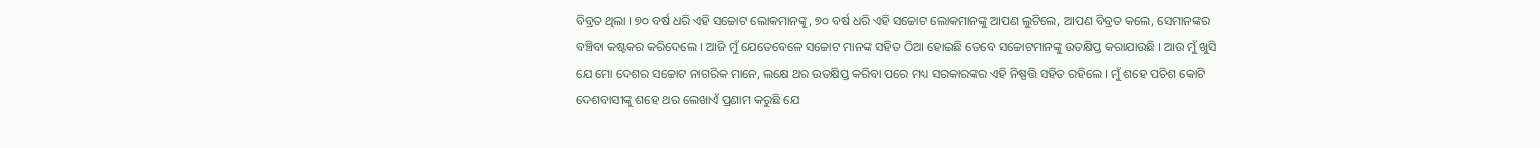ବିବ୍ରତ ଥିଲା । ୭୦ ବର୍ଷ ଧରି ଏହି ସଚ୍ଚୋଟ ଲୋକମାନଙ୍କୁ, ୭୦ ବର୍ଷ ଧରି ଏହି ସଚ୍ଚୋଟ ଲୋକମାନଙ୍କୁ ଆପଣ ଲୁଟିଲେ, ଆପଣ ବିବ୍ରତ କଲେ, ସେମାନଙ୍କର ବଞ୍ଚିବା କଷ୍ଟକର କରିଦେଲେ । ଆଜି ମୁଁ ଯେତେବେଳେ ସଚ୍ଚୋଟ ମାନଙ୍କ ସହିତ ଠିଆ ହୋଇଛି ତେବେ ସଚ୍ଚୋଟମାନଙ୍କୁ ଉତକ୍ଷିପ୍ତ କରାଯାଉଛି । ଆଉ ମୁଁ ଖୁସି ଯେ ମୋ ଦେଶର ସଚ୍ଚୋଟ ନାଗରିକ ମାନେ, ଲକ୍ଷେ ଥର ଉତକ୍ଷିପ୍ତ କରିବା ପରେ ମଧ୍ୟ ସରକାରଙ୍କର ଏହି ନିଷ୍ପତ୍ତି ସହିତ ରହିଲେ । ମୁଁ ଶହେ ପଚିଶ କୋଟି ଦେଶବାସୀଙ୍କୁ ଶହେ ଥର ଲେଖାଏଁ ପ୍ରଣାମ କରୁଛି ଯେ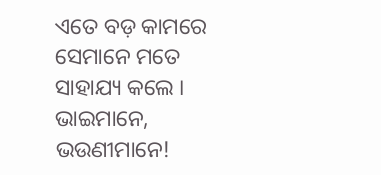ଏତେ ବଡ଼ କାମରେ ସେମାନେ ମତେ ସାହାଯ୍ୟ କଲେ ।
ଭାଇମାନେ, ଭଉଣୀମାନେ!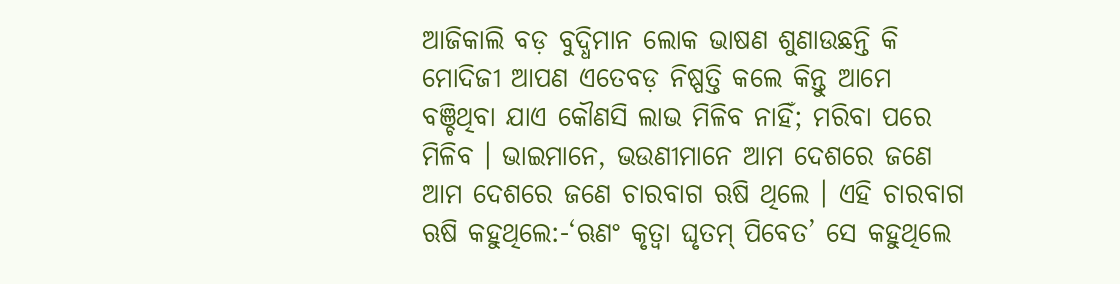ଆଜିକାଲି ବଡ଼ ବୁଦ୍ଧିମାନ ଲୋକ ଭାଷଣ ଶୁଣାଉଛନ୍ତି କି ମୋଦିଜୀ ଆପଣ ଏତେବଡ଼ ନିଷ୍ପତ୍ତି କଲେ କିନ୍ତୁ ଆମେ ବଞ୍ଚିଥିବା ଯାଏ କୌଣସି ଲାଭ ମିଳିବ ନାହିଁ; ମରିବା ପରେ ମିଳିବ । ଭାଇମାନେ, ଭଉଣୀମାନେ ଆମ ଦେଶରେ ଜଣେ ଆମ ଦେଶରେ ଜଣେ ଚାରବାଗ ଋଷି ଥିଲେ । ଏହି ଚାରବାଗ ଋଷି କହୁଥିଲେ:-‘ଋଣଂ କୃତ୍ୱା ଘୃତମ୍ ପିବେତ’ ସେ କହୁଥିଲେ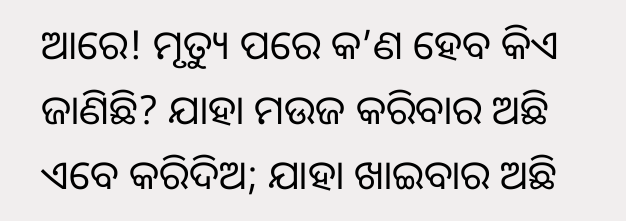ଆରେ! ମୃତ୍ୟୁ ପରେ କ’ଣ ହେବ କିଏ ଜାଣିଛି? ଯାହା ମଉଜ କରିବାର ଅଛି ଏବେ କରିଦିଅ; ଯାହା ଖାଇବାର ଅଛି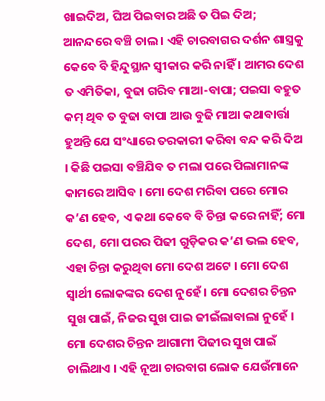ଖାଇଦିଅ, ଘିଅ ପିଇବାର ଅଛି ତ ପିଇ ଦିଅ; ଆନନ୍ଦରେ ବଞ୍ଚି ଚାଲ । ଏହି ଚାରବାଗର ଦର୍ଶନ ଶାସ୍ତ୍ରକୁ କେବେ ବି ହିନ୍ଦୁସ୍ଥାନ ସ୍ୱୀକାର କରି ନାହିଁ । ଆମର ଦେଶ ତ ଏମିତିକା, ବୁଢା ଗରିବ ମାଆ-ବାପା; ପଇସା ବହୁତ କମ୍ ଥିବ ତ ବୁଢା ବାପା ଆଉ ବୁଢି ମାଆ କଥାବାର୍ତ୍ତା ହୁଅନ୍ତି ଯେ ସଂଧ୍ୟାରେ ତରକାରୀ କରିବା ବନ୍ଦ କରି ଦିଅ । କିଛି ପଇସା ବଞ୍ଚିଯିବ ତ ମଲା ପରେ ପିଲାମାନଙ୍କ କାମରେ ଆସିବ । ମୋ ଦେଶ ମରିବା ପରେ ମୋର କ’ଣ ହେବ, ଏ କଥା କେବେ ବି ଚିନ୍ତା କରେ ନାହିଁ; ମୋ ଦେଶ, ମୋ ପରର ପିଢୀ ଗୁଡ଼ିକର କ’ଣ ଭଲ ହେବ, ଏହା ଚିନ୍ତା କରୁଥିବା ମୋ ଦେଶ ଅଟେ । ମୋ ଦେଶ ସ୍ୱାର୍ଥୀ ଲୋକଙ୍କର ଦେଶ ନୁହେଁ । ମୋ ଦେଶର ଚିନ୍ତନ ସୁଖ ପାଇଁ, ନିଜର ସୁଖ ପାଇ ଜୀଇଁଲାବାଲା ନୁହେଁ । ମୋ ଦେଶର ଚିନ୍ତନ ଆଗାମୀ ପିଢୀର ସୁଖ ପାଇଁ ଚାଲିଥାଏ । ଏହି ନୂଆ ଚାରବାଗ ଲୋକ ଯେଉଁମାନେ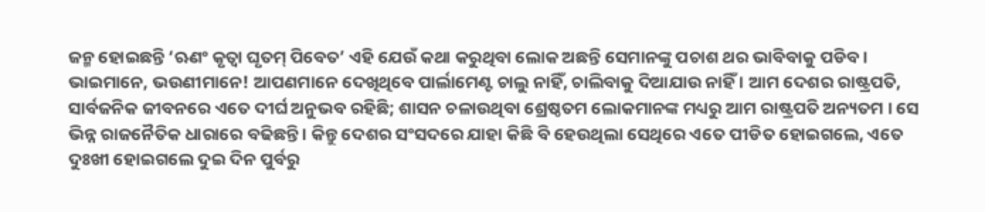ଜନ୍ମ ହୋଇଛନ୍ତି ‘ଋଣଂ କୃତ୍ୱା ଘୃତମ୍ ପିବେତ’ ଏହି ଯେଉଁ କଥା କରୁଥିବା ଲୋକ ଅଛନ୍ତି ସେମାନଙ୍କୁ ପଚାଶ ଥର ଭାବିବାକୁ ପଡିବ ।
ଭାଇମାନେ, ଭଉଣୀମାନେ! ଆପଣମାନେ ଦେଖିଥିବେ ପାର୍ଲାମେଣ୍ଟ ଚାଲୁ ନାହିଁ, ଚାଲିବାକୁ ଦିଆଯାଉ ନାହିଁ । ଆମ ଦେଶର ରାଷ୍ଟ୍ରପତି, ସାର୍ବଜନିକ ଜୀବନରେ ଏତେ ଦୀର୍ଘ ଅନୁଭବ ରହିଛି; ଶାସନ ଚଳାଉଥିବା ଶ୍ରେଷ୍ଠତମ ଲୋକମାନଙ୍କ ମଧ୍ୟରୁ ଆମ ରାଷ୍ଟ୍ରପତି ଅନ୍ୟତମ । ସେ ଭିନ୍ନ ରାଜନୈତିକ ଧାରାରେ ବଢିଛନ୍ତି । କିନ୍ତୁ ଦେଶର ସଂସଦରେ ଯାହା କିଛି ବି ହେଉଥିଲା ସେଥିରେ ଏତେ ପୀଡିତ ହୋଇଗଲେ, ଏତେ ଦୁଃଖୀ ହୋଇଗଲେ ଦୁଇ ଦିନ ପୁର୍ବରୁ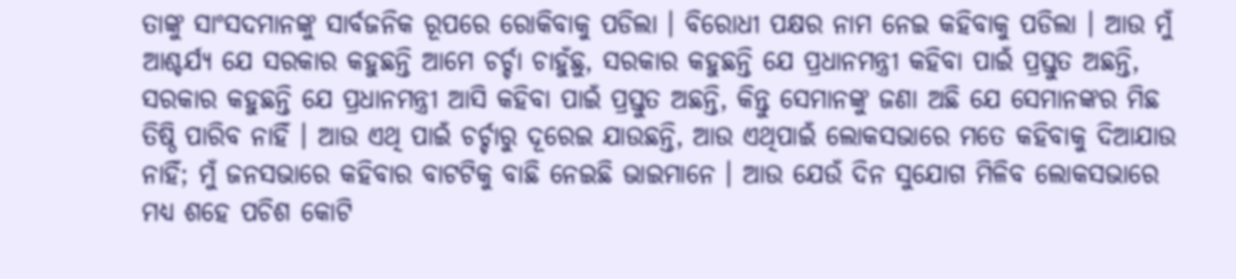ତାଙ୍କୁ ସାଂସଦମାନଙ୍କୁ ସାର୍ବଜନିକ ରୂପରେ ରୋକିବାକୁ ପଡିଲା । ବିରୋଧୀ ପକ୍ଷର ନାମ ନେଇ କହିବାକୁ ପଡିଲା । ଆଉ ମୁଁ ଆଶ୍ଚର୍ଯ୍ୟ ଯେ ସରକାର କହୁଛନ୍ତି ଆମେ ଚର୍ଚ୍ଚା ଚାହୁଁଛୁ, ସରକାର କହୁଛନ୍ତି ଯେ ପ୍ରଧାନମନ୍ତ୍ରୀ କହିବା ପାଇଁ ପ୍ରସ୍ତୁତ ଅଛନ୍ତି, ସରକାର କହୁଛନ୍ତି ଯେ ପ୍ରଧାନମନ୍ତ୍ରୀ ଆସି କହିବା ପାଇଁ ପ୍ରସ୍ତୁତ ଅଛନ୍ତି, କିନ୍ତୁ ସେମାନଙ୍କୁ ଜଣା ଅଛି ଯେ ସେମାନଙ୍କର ମିଛ ତିଷ୍ଠି ପାରିବ ନାହିଁ । ଆଉ ଏଥି ପାଇଁ ଚର୍ଚ୍ଚାରୁ ଦୂରେଇ ଯାଉଛନ୍ତି, ଆଉ ଏଥିପାଇଁ ଲୋକସଭାରେ ମତେ କହିବାକୁ ଦିଆଯାଉ ନାହିଁ; ମୁଁ ଜନସଭାରେ କହିବାର ବାଟଟିକୁ ବାଛି ନେଇଛି ଭାଇମାନେ । ଆଉ ଯେଉଁ ଦିନ ସୁଯୋଗ ମିଳିବ ଲୋକସଭାରେ ମଧ୍ୟ ଶହେ ପଚିଶ କୋଟି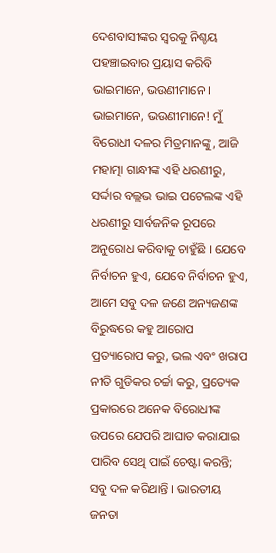ଦେଶବାସୀଙ୍କର ସ୍ୱରକୁ ନିଶ୍ଚୟ ପହଞ୍ଚାଇବାର ପ୍ରୟାସ କରିବି ଭାଇମାନେ, ଭଉଣୀମାନେ ।
ଭାଇମାନେ, ଭଉଣୀମାନେ! ମୁଁ ବିରୋଧୀ ଦଳର ମିତ୍ରମାନଙ୍କୁ, ଆଜି ମହାତ୍ମା ଗାନ୍ଧୀଙ୍କ ଏହି ଧରଣୀରୁ, ସର୍ଦ୍ଦାର ବଲ୍ଲଭ ଭାଇ ପଟେଲଙ୍କ ଏହି ଧରଣୀରୁ ସାର୍ବଜନିକ ରୂପରେ ଅନୁରୋଧ କରିବାକୁ ଚାହୁଁଛି । ଯେବେ ନିର୍ବାଚନ ହୁଏ, ଯେବେ ନିର୍ବାଚନ ହୁଏ, ଆମେ ସବୁ ଦଳ ଜଣେ ଅନ୍ୟଜଣଙ୍କ ବିରୁଦ୍ଧରେ କହୁ ଆରୋପ ପ୍ରତ୍ୟାରୋପ କରୁ, ଭଲ ଏବଂ ଖରାପ ନୀତି ଗୁଡିକର ଚର୍ଚ୍ଚା କରୁ, ପ୍ରତ୍ୟେକ ପ୍ରକାରରେ ଅନେକ ବିରୋଧୀଙ୍କ ଉପରେ ଯେପରି ଆଘାତ କରାଯାଇ ପାରିବ ସେଥି ପାଇଁ ଚେଷ୍ଟା କରନ୍ତି; ସବୁ ଦଳ କରିଥାନ୍ତି । ଭାରତୀୟ ଜନତା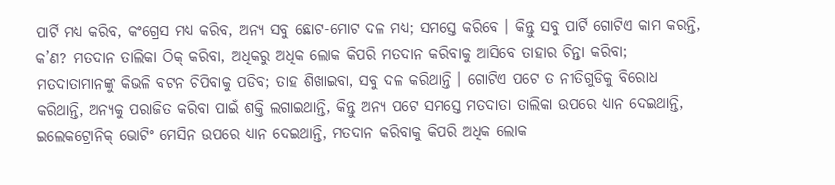ପାର୍ଟି ମଧ୍ୟ କରିବ, କଂଗ୍ରେସ ମଧ୍ୟ କରିବ, ଅନ୍ୟ ସବୁ ଛୋଟ-ମୋଟ ଦଳ ମଧ୍ୟ; ସମସ୍ତେ କରିବେ । କିନ୍ତୁ ସବୁ ପାର୍ଟି ଗୋଟିଏ କାମ କରନ୍ତି, କ’ଣ? ମତଦାନ ତାଲିକା ଠିକ୍ କରିବା, ଅଧିକରୁ ଅଧିକ ଲୋକ କିପରି ମତଦାନ କରିବାକୁ ଆସିବେ ତାହାର ଚିନ୍ତା କରିବା; ମତଦାତାମାନଙ୍କୁ କିଭଳି ବଟନ ଚିପିବାକୁ ପଡିବ; ତାହ ଶିଖାଇବା, ସବୁ ଦଳ କରିଥାନ୍ତି । ଗୋଟିଏ ପଟେ ତ ନୀତିଗୁଡିକୁ ବିରୋଧ କରିଥାନ୍ତି, ଅନ୍ୟକୁ ପରାଜିତ କରିବା ପାଇଁ ଶକ୍ତି ଲଗାଇଥାନ୍ତି, କିନ୍ତୁ ଅନ୍ୟ ପଟେ ସମସ୍ତେ ମତଦାତା ତାଲିକା ଉପରେ ଧ୍ୟାନ ଦେଇଥାନ୍ତି, ଇଲେକଟ୍ରୋନିକ୍ ଭୋଟିଂ ମେସିନ ଉପରେ ଧ୍ୟାନ ଦେଇଥାନ୍ତି, ମତଦାନ କରିବାକୁ କିପରି ଅଧିକ ଲୋକ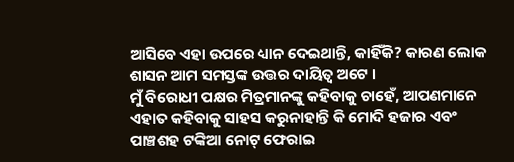ଆସିବେ ଏହା ଉପରେ ଧ୍ୟାନ ଦେଇଥାନ୍ତି, କାହିଁକି? କାରଣ ଲୋକ ଶାସନ ଆମ ସମସ୍ତଙ୍କ ଉତ୍ତର ଦାୟିତ୍ୱ ଅଟେ ।
ମୁଁ ବିରୋଧୀ ପକ୍ଷର ମିତ୍ରମାନଙ୍କୁ କହିବାକୁ ଚାହେଁ, ଆପଣମାନେ ଏହାତ କହିବାକୁ ସାହସ କରୁନାହାନ୍ତି କି ମୋଦି ହଜାର ଏବଂ ପାଞ୍ଚଶହ ଟଙ୍କିଆ ନୋଟ୍ ଫେରାଇ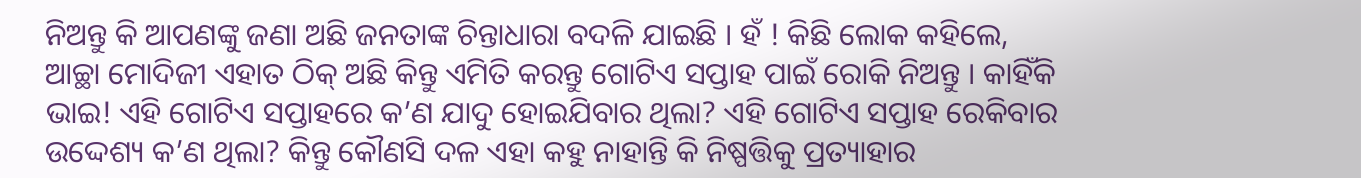ନିଅନ୍ତୁ କି ଆପଣଙ୍କୁ ଜଣା ଅଛି ଜନତାଙ୍କ ଚିନ୍ତାଧାରା ବଦଳି ଯାଇଛି । ହଁ ! କିଛି ଲୋକ କହିଲେ, ଆଚ୍ଛା ମୋଦିଜୀ ଏହାତ ଠିକ୍ ଅଛି କିନ୍ତୁ ଏମିତି କରନ୍ତୁ ଗୋଟିଏ ସପ୍ତାହ ପାଇଁ ରୋକି ନିଅନ୍ତୁ । କାହିଁକି ଭାଇ! ଏହି ଗୋଟିଏ ସପ୍ତାହରେ କ’ଣ ଯାଦୁ ହୋଇଯିବାର ଥିଲା? ଏହି ଗୋଟିଏ ସପ୍ତାହ ରେକିବାର ଉଦ୍ଦେଶ୍ୟ କ’ଣ ଥିଲା? କିନ୍ତୁ କୌଣସି ଦଳ ଏହା କହୁ ନାହାନ୍ତି କି ନିଷ୍ପତ୍ତିକୁ ପ୍ରତ୍ୟାହାର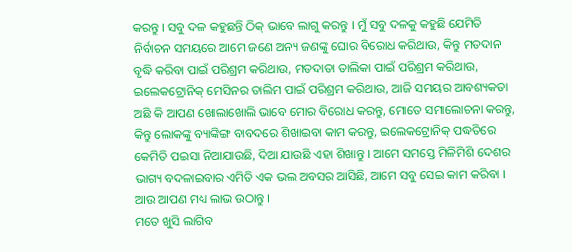କରନ୍ତୁ । ସବୁ ଦଳ କହୁଛନ୍ତି ଠିକ୍ ଭାବେ ଲାଗୁ କରନ୍ତୁ । ମୁଁ ସବୁ ଦଳକୁ କହୁଛି ଯେମିତି ନିର୍ବାଚନ ସମୟରେ ଆମେ ଜଣେ ଅନ୍ୟ ଜଣଙ୍କୁ ଘୋର ବିରୋଧ କରିଥାଉ, କିନ୍ତୁ ମତଦାନ ବୃଦ୍ଧି କରିବା ପାଇଁ ପରିଶ୍ରମ କରିଥାଉ, ମତଦାତା ତାଲିକା ପାଇଁ ପରିଶ୍ରମ କରିଥାଉ, ଇଲେକଟ୍ରୋନିକ୍ ମେସିନର ତାଲିମ ପାଇଁ ପରିଶ୍ରମ କରିଥାଉ, ଆଜି ସମୟର ଆବଶ୍ୟକତା ଅଛି କି ଆପଣ ଖୋଲାଖୋଲି ଭାବେ ମୋର ବିରୋଧ କରନ୍ତୁ, ମୋତେ ସମାଲୋଚନା କରନ୍ତୁ, କିନ୍ତୁ ଲୋକଙ୍କୁ ବ୍ୟାଙ୍କିଙ୍ଗ ବାବଦରେ ଶିଖାଇବା କାମ କରନ୍ତୁ, ଇଲେକଟ୍ରୋନିକ୍ ପଦ୍ଧତିରେ କେମିତି ପଇସା ନିଆଯାଉଛି, ଦିଆ ଯାଉଛି ଏହା ଶିଖାନ୍ତୁ । ଆମେ ସମସ୍ତେ ମିଳିମିଶି ଦେଶର ଭାଗ୍ୟ ବଦଳାଇବାର ଏମିତି ଏକ ଭଲ ଅବସର ଆସିଛି, ଆମେ ସବୁ ସେଇ କାମ କରିବା । ଆଉ ଆପଣ ମଧ୍ୟ ଲାଭ ଉଠାନ୍ତୁ ।
ମତେ ଖୁସି ଲାଗିବ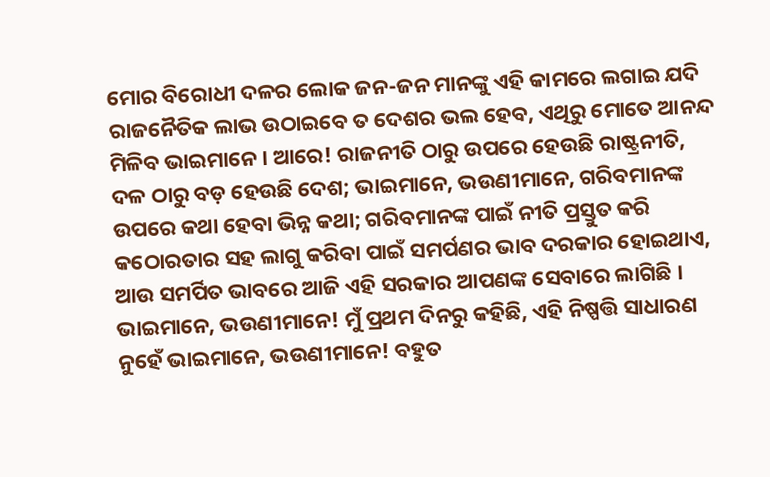ମୋର ବିରୋଧୀ ଦଳର ଲୋକ ଜନ-ଜନ ମାନଙ୍କୁ ଏହି କାମରେ ଲଗାଇ ଯଦି ରାଜନୈତିକ ଲାଭ ଉଠାଇବେ ତ ଦେଶର ଭଲ ହେବ, ଏଥିରୁ ମୋତେ ଆନନ୍ଦ ମିଳିବ ଭାଇମାନେ । ଆରେ! ରାଜନୀତି ଠାରୁ ଉପରେ ହେଉଛି ରାଷ୍ଟ୍ରନୀତି, ଦଳ ଠାରୁ ବଡ଼ ହେଉଛି ଦେଶ; ଭାଇମାନେ, ଭଉଣୀମାନେ, ଗରିବମାନଙ୍କ ଉପରେ କଥା ହେବା ଭିନ୍ନ କଥା; ଗରିବମାନଙ୍କ ପାଇଁ ନୀତି ପ୍ରସ୍ତୁତ କରି କଠୋରତାର ସହ ଲାଗୁ କରିବା ପାଇଁ ସମର୍ପଣର ଭାବ ଦରକାର ହୋଇଥାଏ, ଆଉ ସମର୍ପିତ ଭାବରେ ଆଜି ଏହି ସରକାର ଆପଣଙ୍କ ସେବାରେ ଲାଗିଛି ।
ଭାଇମାନେ, ଭଉଣୀମାନେ! ମୁଁ ପ୍ରଥମ ଦିନରୁ କହିଛି, ଏହି ନିଷ୍ପତ୍ତି ସାଧାରଣ ନୁହେଁ ଭାଇମାନେ, ଭଉଣୀମାନେ! ବହୁତ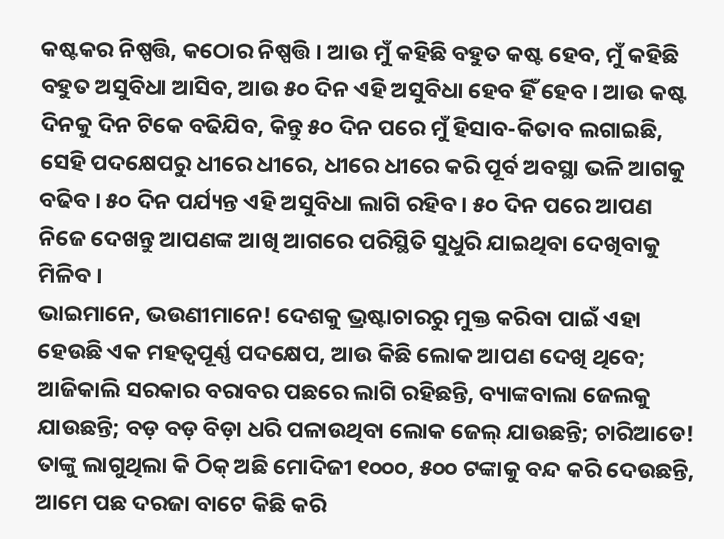କଷ୍ଟକର ନିଷ୍ପତ୍ତି, କଠୋର ନିଷ୍ପତ୍ତି । ଆଉ ମୁଁ କହିଛି ବହୁତ କଷ୍ଟ ହେବ, ମୁଁ କହିଛି ବହୁତ ଅସୁବିଧା ଆସିବ, ଆଉ ୫୦ ଦିନ ଏହି ଅସୁବିଧା ହେବ ହିଁ ହେବ । ଆଉ କଷ୍ଟ ଦିନକୁ ଦିନ ଟିକେ ବଢିଯିବ, କିନ୍ତୁ ୫୦ ଦିନ ପରେ ମୁଁ ହିସାବ-କିତାବ ଲଗାଇଛି, ସେହି ପଦକ୍ଷେପରୁ ଧୀରେ ଧୀରେ, ଧୀରେ ଧୀରେ କରି ପୂର୍ବ ଅବସ୍ଥା ଭଳି ଆଗକୁ ବଢିବ । ୫୦ ଦିନ ପର୍ଯ୍ୟନ୍ତ ଏହି ଅସୁବିଧା ଲାଗି ରହିବ । ୫୦ ଦିନ ପରେ ଆପଣ ନିଜେ ଦେଖନ୍ତୁ ଆପଣଙ୍କ ଆଖି ଆଗରେ ପରିସ୍ଥିତି ସୁଧୁରି ଯାଇଥିବା ଦେଖିବାକୁ ମିଳିବ ।
ଭାଇମାନେ, ଭଉଣୀମାନେ! ଦେଶକୁ ଭ୍ରଷ୍ଟାଚାରରୁ ମୁକ୍ତ କରିବା ପାଇଁ ଏହା ହେଉଛି ଏକ ମହତ୍ୱପୂର୍ଣ୍ଣ ପଦକ୍ଷେପ, ଆଉ କିଛି ଲୋକ ଆପଣ ଦେଖି ଥିବେ; ଆଜିକାଲି ସରକାର ବରାବର ପଛରେ ଲାଗି ରହିଛନ୍ତି, ବ୍ୟାଙ୍କବାଲା ଜେଲକୁ ଯାଉଛନ୍ତି; ବଡ଼ ବଡ଼ ବିଡ଼ା ଧରି ପଳାଉଥିବା ଲୋକ ଜେଲ୍ ଯାଉଛନ୍ତି; ଚାରିଆଡେ! ତାଙ୍କୁ ଲାଗୁଥିଲା କି ଠିକ୍ ଅଛି ମୋଦିଜୀ ୧୦୦୦, ୫୦୦ ଟଙ୍କାକୁ ବନ୍ଦ କରି ଦେଉଛନ୍ତି, ଆମେ ପଛ ଦରଜା ବାଟେ କିଛି କରି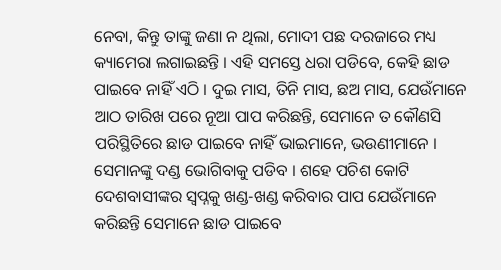ନେବା, କିନ୍ତୁ ତାଙ୍କୁ ଜଣା ନ ଥିଲା, ମୋଦୀ ପଛ ଦରଜାରେ ମଧ୍ୟ କ୍ୟାମେରା ଲଗାଇଛନ୍ତି । ଏହି ସମସ୍ତେ ଧରା ପଡିବେ, କେହି ଛାଡ ପାଇବେ ନାହିଁ ଏଠି । ଦୁଇ ମାସ, ତିନି ମାସ, ଛଅ ମାସ, ଯେଉଁମାନେ ଆଠ ତାରିଖ ପରେ ନୂଆ ପାପ କରିଛନ୍ତି, ସେମାନେ ତ କୌଣସି ପରିସ୍ଥିତିରେ ଛାଡ ପାଇବେ ନାହିଁ ଭାଇମାନେ, ଭଉଣୀମାନେ । ସେମାନଙ୍କୁ ଦଣ୍ଡ ଭୋଗିବାକୁ ପଡିବ । ଶହେ ପଚିଶ କୋଟି ଦେଶବାସୀଙ୍କର ସ୍ୱପ୍ନକୁ ଖଣ୍ଡ-ଖଣ୍ଡ କରିବାର ପାପ ଯେଉଁମାନେ କରିଛନ୍ତି ସେମାନେ ଛାଡ ପାଇବେ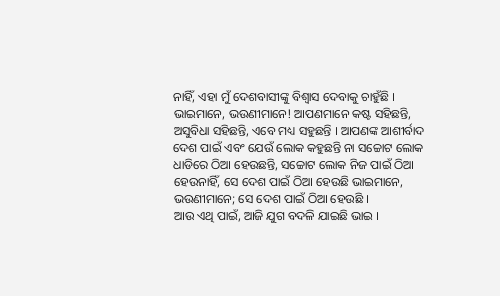ନାହିଁ, ଏହା ମୁଁ ଦେଶବାସୀଙ୍କୁ ବିଶ୍ୱାସ ଦେବାକୁ ଚାହୁଁଛି ।
ଭାଇମାନେ, ଭଉଣୀମାନେ! ଆପଣମାନେ କଷ୍ଟ ସହିଛନ୍ତି, ଅସୁବିଧା ସହିଛନ୍ତି, ଏବେ ମଧ୍ୟ ସହୁଛନ୍ତି । ଆପଣଙ୍କ ଆଶୀର୍ବାଦ ଦେଶ ପାଇଁ ଏବଂ ଯେଉଁ ଲୋକ କହୁଛନ୍ତି ନା ସଚ୍ଚୋଟ ଲୋକ ଧାଡିରେ ଠିଆ ହେଉଛନ୍ତି, ସଚ୍ଚୋଟ ଲୋକ ନିଜ ପାଇଁ ଠିଆ ହେଉନାହିଁ, ସେ ଦେଶ ପାଇଁ ଠିଆ ହେଉଛି ଭାଇମାନେ, ଭଉଣୀମାନେ; ସେ ଦେଶ ପାଇଁ ଠିଆ ହେଉଛି ।
ଆଉ ଏଥି ପାଇଁ, ଆଜି ଯୁଗ ବଦଳି ଯାଇଛି ଭାଇ ।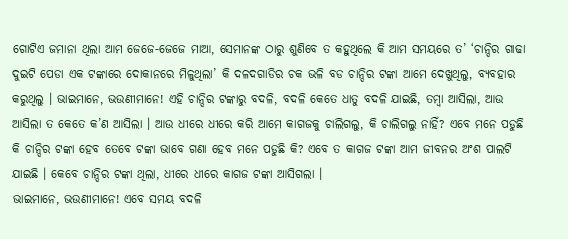ଗୋଟିଏ ଜମାନା ଥିଲା ଆମ ଜେଜେ-ଜେଜେ ମାଆ, ସେମାନଙ୍କ ଠାରୁ ଶୁଣିବେ ତ କହୁଥିଲେ କି ଆମ ସମୟରେ ତ’ ‘ଚାନ୍ଦିର ଗାଢା ଦୁଇଟି ପେଡା ଏକ ଟଙ୍କାରେ ଦୋକାନରେ ମିଳୁଥିଲା’ କି ଦଳଦଗାଡିର ଚକ ଭଳି ବଡ ଚାନ୍ଦିର ଟଙ୍କା ଆମେ ଦେଖୁଥିଲୁ, ବ୍ୟବହାର କରୁଥିଲୁ । ଭାଇମାନେ, ଭଉଣୀମାନେ! ଏହି ଚାନ୍ଦିର ଟଙ୍କାରୁ ବଦଳି, ବଦଳି କେତେ ଧାତୁ ବଦଳି ଯାଇଛି, ତମ୍ବା ଆସିଲା, ଆଉ ଆସିଲା ତ କେତେ କ’ଣ ଆସିଲା । ଆଉ ଧୀରେ ଧୀରେ କରି ଆମେ କାଗଜକୁ ଚାଲିଗଲୁ, କି ଚାଲିଗଲୁ ନାହିଁ? ଏବେ ମନେ ପଡୁଛି କି ଚାନ୍ଦିର ଟଙ୍କା ହେବ ତେବେ ଟଙ୍କା ଭାବେ ଗଣା ହେବ ମନେ ପଡୁଛି କି? ଏବେ ତ କାଗଜ ଟଙ୍କା ଆମ ଜୀବନର ଅଂଶ ପାଲଟି ଯାଇଛି । କେବେ ଚାନ୍ଦିର ଟଙ୍କା ଥିଲା, ଧୀରେ ଧୀରେ କାଗଜ ଟଙ୍କା ଆସିଗଲା ।
ଭାଇମାନେ, ଭଉଣୀମାନେ! ଏବେ ସମୟ ବଦଳି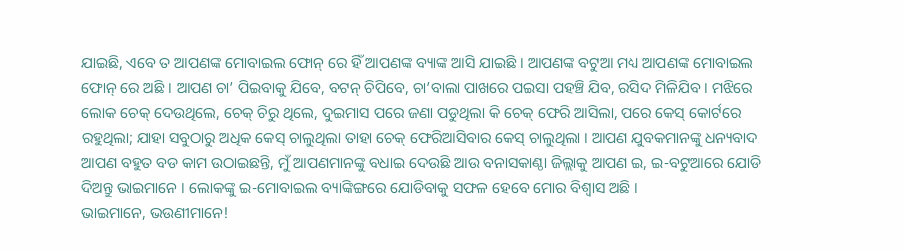ଯାଇଛି, ଏବେ ତ ଆପଣଙ୍କ ମୋବାଇଲ ଫୋନ୍ ରେ ହିଁ ଆପଣଙ୍କ ବ୍ୟାଙ୍କ ଆସି ଯାଇଛି । ଆପଣଙ୍କ ବଟୁଆ ମଧ୍ୟ ଆପଣଙ୍କ ମୋବାଇଲ ଫୋନ୍ ରେ ଅଛି । ଆପଣ ଚା’ ପିଇବାକୁ ଯିବେ, ବଟନ୍ ଚିପିବେ, ଚା’ବାଲା ପାଖରେ ପଇସା ପହଞ୍ଚି ଯିବ, ରସିଦ ମିଳିଯିବ । ମଝିରେ ଲୋକ ଚେକ୍ ଦେଉଥିଲେ, ଚେକ୍ ଚିରୁ ଥିଲେ, ଦୁଇମାସ ପରେ ଜଣା ପଡୁଥିଲା କି ଚେକ୍ ଫେରି ଆସିଲା, ପରେ କେସ୍ କୋର୍ଟରେ ରହୁଥିଲା; ଯାହା ସବୁଠାରୁ ଅଧିକ କେସ୍ ଚାଲୁଥିଲା ତାହା ଚେକ୍ ଫେରିଆସିବାର କେସ୍ ଚାଲୁଥିଲା । ଆପଣ ଯୁବକମାନଙ୍କୁ ଧନ୍ୟବାଦ ଆପଣ ବହୁତ ବଡ କାମ ଉଠାଇଛନ୍ତି, ମୁଁ ଆପଣମାନଙ୍କୁ ବଧାଇ ଦେଉଛି ଆଉ ବନାସକାଣ୍ଠା ଜିଲ୍ଲାକୁ ଆପଣ ଇ, ଇ-ବଟୁଆରେ ଯୋଡି ଦିଅନ୍ତୁ ଭାଇମାନେ । ଲୋକଙ୍କୁ ଇ-ମୋବାଇଲ ବ୍ୟାଙ୍କିଙ୍ଗରେ ଯୋଡିବାକୁ ସଫଳ ହେବେ ମୋର ବିଶ୍ୱାସ ଅଛି ।
ଭାଇମାନେ, ଭଉଣୀମାନେ!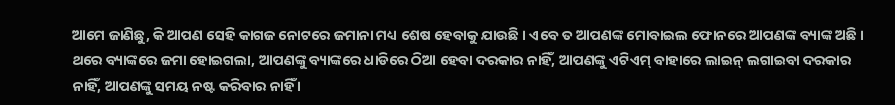ଆମେ ଜାଣିଛୁ, କି ଆପଣ ସେହି କାଗଜ ନୋଟରେ ଜମାନା ମଧ୍ୟ ଶେଷ ହେବାକୁ ଯାଉଛି । ଏବେ ତ ଆପଣଙ୍କ ମୋବାଇଲ ଫୋନରେ ଆପଣଙ୍କ ବ୍ୟାଙ୍କ ଅଛି । ଥରେ ବ୍ୟାଙ୍କରେ ଜମା ହୋଇଗଲା, ଆପଣଙ୍କୁ ବ୍ୟାଙ୍କରେ ଧାଡିରେ ଠିଆ ହେବା ଦରକାର ନାହିଁ, ଆପଣଙ୍କୁ ଏଟିଏମ୍ ବାହାରେ ଲାଇନ୍ ଲଗାଇବା ଦରକାର ନାହିଁ, ଆପଣଙ୍କୁ ସମୟ ନଷ୍ଟ କରିବାର ନାହିଁ ।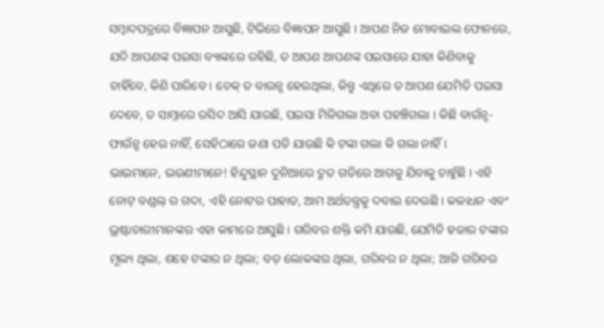ସମ୍ବାଦପତ୍ରରେ ବିଜ୍ଞାପନ ଆସୁଛି, ଟିଭିରେ ବିଜ୍ଞାପନ ଆସୁଛି । ଆପଣ ନିଜ ମୋବାଇଲ ଫୋନରେ, ଯଦି ଆପଣଙ୍କ ପଇସା ବ୍ୟାଙ୍କରେ ରହିଛି, ତ ଆପଣ ଆପଣଙ୍କ ପଇସାରେ ଯାହା କିଣିବାକୁ ଚାହିଁବେ, କିଣି ପାରିବେ । ଚେକ୍ ତ ବାଉନ୍ସ ହେଉଥିଲା, କିନ୍ତୁ ଏଥିରେ ତ ଆପଣ ଯେମିତି ପଇସା ଦେବେ, ତ ସାମ୍ନାରେ ରସିଦ ଆସି ଯାଉଛି, ପଇସା ମିଳିଗଲା ଅବା ପହଞ୍ଚିଗଲା । କିଛି ବାଉଁନ୍ସ-ଫାଉଁନ୍ସ ହେଉ ନାହିଁ, ସେହିଠାରେ ଜଣା ପଡି ଯାଉଛି କି ଟଙ୍କା ଗଲା କି ଗଲା ନାହିଁ ।
ଭାଇମାନେ, ଭଉଣୀମାନେ! ହିନ୍ଦୁସ୍ଥାନ ଦୁନିଆରେ ଦ୍ରୁତ ଗତିରେ ଆଗକୁ ଯିବାକୁ ଚାହୁଁଛି । ଏହି ନୋଟ୍ ବଣ୍ଡଲ୍ ର ଗଦା, ଏହି ନୋଟର ପାହାଡ, ଆମ ଅର୍ଥତନ୍ତ୍ରକୁ ଦବାଇ ଦେଉଛି । କଳାଧନ ଏବଂ ଭ୍ରଷ୍ଟାଚାରୀମାନଙ୍କର ଏହା କାମରେ ଆସୁଛି । ଗରିବର ଶକ୍ତି କମି ଯାଉଛି, ଯେମିତି ହଜାର ଟଙ୍କାର ମୂଲ୍ୟ ଥିଲା, ଶହେ ଟଙ୍କାର ନ ଥିଲା; ବଡ଼ ଲୋକଙ୍କର ଥିଲା, ଗରିବର ନ ଥିଲା; ଆଜି ଗରିବର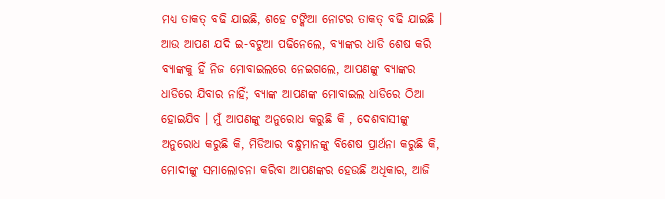ମଧ୍ୟ ତାକତ୍ ବଢି ଯାଇଛି, ଶହେ ଟଙ୍କିଆ ନୋଟର ତାକତ୍ ବଢି ଯାଇଛି । ଆଉ ଆପଣ ଯଦି ଇ-ବଟୁଆ ପଢିନେଲେ, ବ୍ୟାଙ୍କର ଧାଡି ଶେଷ କରି ବ୍ୟାଙ୍କକୁ ହିଁ ନିଜ ମୋବାଇଲରେ ନେଇଗଲେ, ଆପଣଙ୍କୁ ବ୍ୟାଙ୍କର ଧାଡିରେ ଯିବାର ନାହିଁ; ବ୍ୟାଙ୍କ ଆପଣଙ୍କ ମୋବାଇଲ ଧାଡିରେ ଠିଆ ହୋଇଯିବ । ମୁଁ ଆପଣଙ୍କୁ ଅନୁରୋଧ କରୁଛି କି , ଦେଶବାସୀଙ୍କୁ ଅନୁରୋଧ କରୁଛି କି, ମିଡିଆର ବନ୍ଧୁମାନଙ୍କୁ ବିଶେଷ ପ୍ରାର୍ଥନା କରୁଛି କି, ମୋଦୀଙ୍କୁ ସମାଲୋଚନା କରିବା ଆପଣଙ୍କର ହେଉଛି ଅଧିକାର, ଆଜି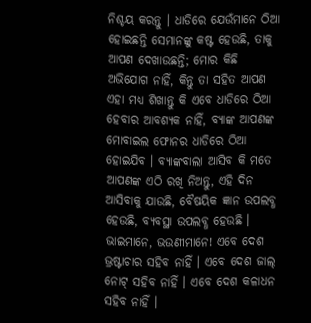ନିଶ୍ଚୟ କରନ୍ତୁ । ଧାଡିରେ ଯେଉଁମାନେ ଠିଆ ହୋଇଛନ୍ତି ସେମାନଙ୍କୁ କଷ୍ଟ ହେଉଛି, ତାକୁ ଆପଣ ଦେଖାଉଛନ୍ତି; ମୋର କିଛି ଅଭିଯୋଗ ନାହିଁ, କିନ୍ତୁ ତା ସହିତ ଆପଣ ଏହା ମଧ୍ୟ ଶିଖାନ୍ତୁ କି ଏବେ ଧାଡିରେ ଠିଆ ହେବାର ଆବଶ୍ୟକ ନାହିଁ, ବ୍ୟାଙ୍କ ଆପଣଙ୍କ ମୋବାଇଲ ଫୋନର ଧାଡିରେ ଠିଆ ହୋଇଯିବ । ବ୍ୟାଙ୍କବାଲା ଆସିବ କି ମତେ ଆପଣଙ୍କ ଏଠି ରଖି ନିଅନ୍ତୁ, ଏହି ଦିନ ଆସିବାକୁ ଯାଉଛି, ବୈଷୟିକ ଜ୍ଞାନ ଉପଲବ୍ଧ ହେଉଛି, ବ୍ୟବସ୍ଥା ଉପଲବ୍ଧ ହେଉଛି ।
ଭାଇମାନେ, ଭଉଣୀମାନେ! ଏବେ ଦେଶ ଭ୍ରଷ୍ଟାଚାର ସହିବ ନାହିଁ । ଏବେ ଦେଶ ଜାଲ୍ ନୋଟ୍ ସହିବ ନାହିଁ । ଏବେ ଦେଶ କଳାଧନ ସହିବ ନାହିଁ ।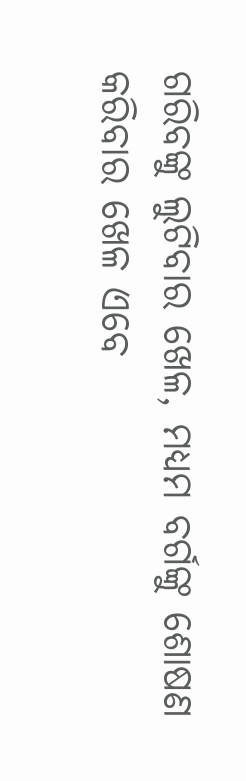ଗରିବଙ୍କୁ ଲୁଟିବାର ଖେଳ, ମଧ୍ୟମ ବର୍ଗଙ୍କୁ ଶୋଷଣ କରିବାର ଖେଳ ଏବେ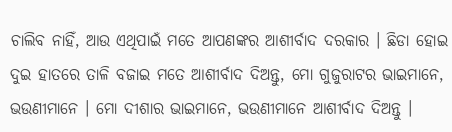ଚାଲିବ ନାହିଁ, ଆଉ ଏଥିପାଇଁ ମତେ ଆପଣଙ୍କର ଆଶୀର୍ବାଦ ଦରକାର । ଛିଡା ହୋଇ ଦୁଇ ହାତରେ ତାଳି ବଜାଇ ମତେ ଆଶୀର୍ବାଦ ଦିଅନ୍ତୁ, ମୋ ଗୁଜୁରାଟର ଭାଇମାନେ, ଭଉଣୀମାନେ । ମୋ ଦୀଶାର ଭାଇମାନେ, ଭଉଣୀମାନେ ଆଶୀର୍ବାଦ ଦିଅନ୍ତୁ ।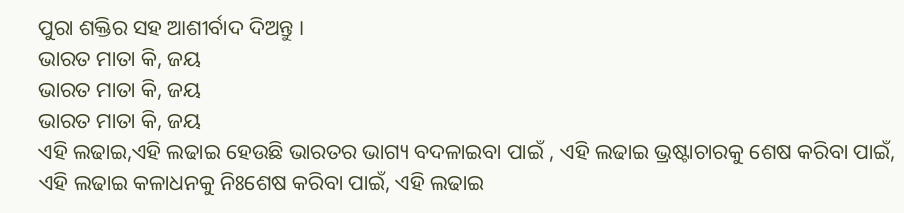ପୁରା ଶକ୍ତିର ସହ ଆଶୀର୍ବାଦ ଦିଅନ୍ତୁ ।
ଭାରତ ମାତା କି, ଜୟ
ଭାରତ ମାତା କି, ଜୟ
ଭାରତ ମାତା କି, ଜୟ
ଏହି ଲଢାଇ,ଏହି ଲଢାଇ ହେଉଛି ଭାରତର ଭାଗ୍ୟ ବଦଳାଇବା ପାଇଁ , ଏହି ଲଢାଇ ଭ୍ରଷ୍ଟାଚାରକୁ ଶେଷ କରିବା ପାଇଁ, ଏହି ଲଢାଇ କଳାଧନକୁ ନିଃଶେଷ କରିବା ପାଇଁ, ଏହି ଲଢାଇ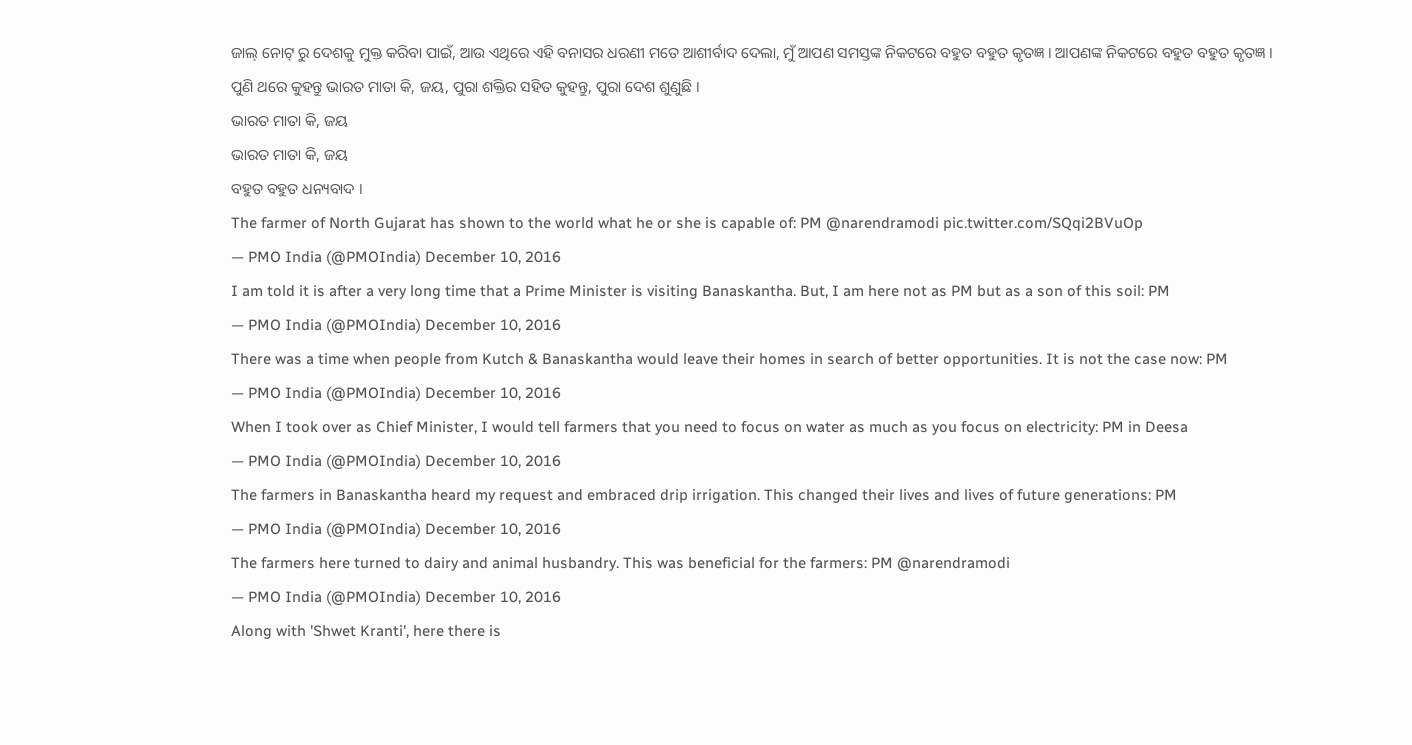ଜାଲ୍ ନୋଟ୍ ରୁ ଦେଶକୁ ମୁକ୍ତ କରିବା ପାଇଁ, ଆଉ ଏଥିରେ ଏହି ବନାସର ଧରଣୀ ମତେ ଆଶୀର୍ବାଦ ଦେଲା, ମୁଁ ଆପଣ ସମସ୍ତଙ୍କ ନିକଟରେ ବହୁତ ବହୁତ କୃତଜ୍ଞ । ଆପଣଙ୍କ ନିକଟରେ ବହୁତ ବହୁତ କୃତଜ୍ଞ । ପୁଣି ଥରେ କୁହନ୍ତୁ ଭାରତ ମାତା କି, ଜୟ, ପୁରା ଶକ୍ତିର ସହିତ କୁହନ୍ତୁ, ପୁରା ଦେଶ ଶୁଣୁଛି ।
ଭାରତ ମାତା କି, ଜୟ
ଭାରତ ମାତା କି, ଜୟ
ବହୁତ ବହୁତ ଧନ୍ୟବାଦ ।
The farmer of North Gujarat has shown to the world what he or she is capable of: PM @narendramodi pic.twitter.com/SQqi2BVuOp
— PMO India (@PMOIndia) December 10, 2016
I am told it is after a very long time that a Prime Minister is visiting Banaskantha. But, I am here not as PM but as a son of this soil: PM
— PMO India (@PMOIndia) December 10, 2016
There was a time when people from Kutch & Banaskantha would leave their homes in search of better opportunities. It is not the case now: PM
— PMO India (@PMOIndia) December 10, 2016
When I took over as Chief Minister, I would tell farmers that you need to focus on water as much as you focus on electricity: PM in Deesa
— PMO India (@PMOIndia) December 10, 2016
The farmers in Banaskantha heard my request and embraced drip irrigation. This changed their lives and lives of future generations: PM
— PMO India (@PMOIndia) December 10, 2016
The farmers here turned to dairy and animal husbandry. This was beneficial for the farmers: PM @narendramodi
— PMO India (@PMOIndia) December 10, 2016
Along with 'Shwet Kranti', here there is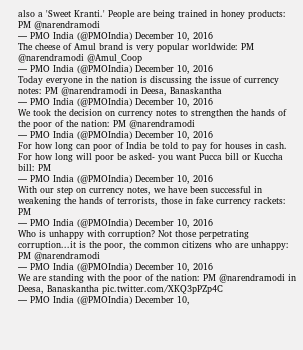also a 'Sweet Kranti.' People are being trained in honey products: PM @narendramodi
— PMO India (@PMOIndia) December 10, 2016
The cheese of Amul brand is very popular worldwide: PM @narendramodi @Amul_Coop
— PMO India (@PMOIndia) December 10, 2016
Today everyone in the nation is discussing the issue of currency notes: PM @narendramodi in Deesa, Banaskantha
— PMO India (@PMOIndia) December 10, 2016
We took the decision on currency notes to strengthen the hands of the poor of the nation: PM @narendramodi
— PMO India (@PMOIndia) December 10, 2016
For how long can poor of India be told to pay for houses in cash. For how long will poor be asked- you want Pucca bill or Kuccha bill: PM
— PMO India (@PMOIndia) December 10, 2016
With our step on currency notes, we have been successful in weakening the hands of terrorists, those in fake currency rackets: PM
— PMO India (@PMOIndia) December 10, 2016
Who is unhappy with corruption? Not those perpetrating corruption...it is the poor, the common citizens who are unhappy: PM @narendramodi
— PMO India (@PMOIndia) December 10, 2016
We are standing with the poor of the nation: PM @narendramodi in Deesa, Banaskantha pic.twitter.com/XKQ3pPZp4C
— PMO India (@PMOIndia) December 10,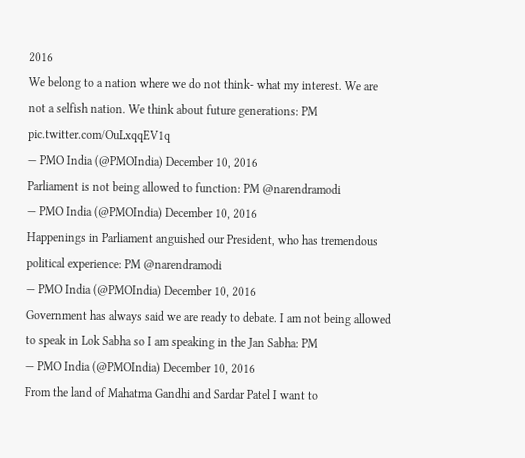2016
We belong to a nation where we do not think- what my interest. We are not a selfish nation. We think about future generations: PM pic.twitter.com/OuLxqqEV1q
— PMO India (@PMOIndia) December 10, 2016
Parliament is not being allowed to function: PM @narendramodi
— PMO India (@PMOIndia) December 10, 2016
Happenings in Parliament anguished our President, who has tremendous political experience: PM @narendramodi
— PMO India (@PMOIndia) December 10, 2016
Government has always said we are ready to debate. I am not being allowed to speak in Lok Sabha so I am speaking in the Jan Sabha: PM
— PMO India (@PMOIndia) December 10, 2016
From the land of Mahatma Gandhi and Sardar Patel I want to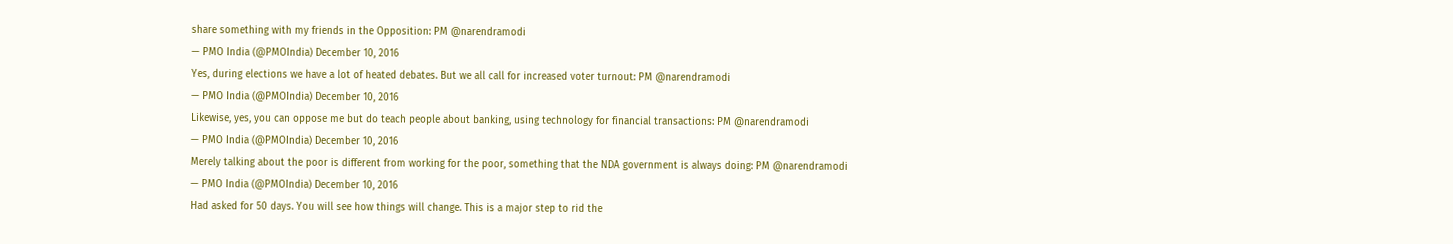share something with my friends in the Opposition: PM @narendramodi
— PMO India (@PMOIndia) December 10, 2016
Yes, during elections we have a lot of heated debates. But we all call for increased voter turnout: PM @narendramodi
— PMO India (@PMOIndia) December 10, 2016
Likewise, yes, you can oppose me but do teach people about banking, using technology for financial transactions: PM @narendramodi
— PMO India (@PMOIndia) December 10, 2016
Merely talking about the poor is different from working for the poor, something that the NDA government is always doing: PM @narendramodi
— PMO India (@PMOIndia) December 10, 2016
Had asked for 50 days. You will see how things will change. This is a major step to rid the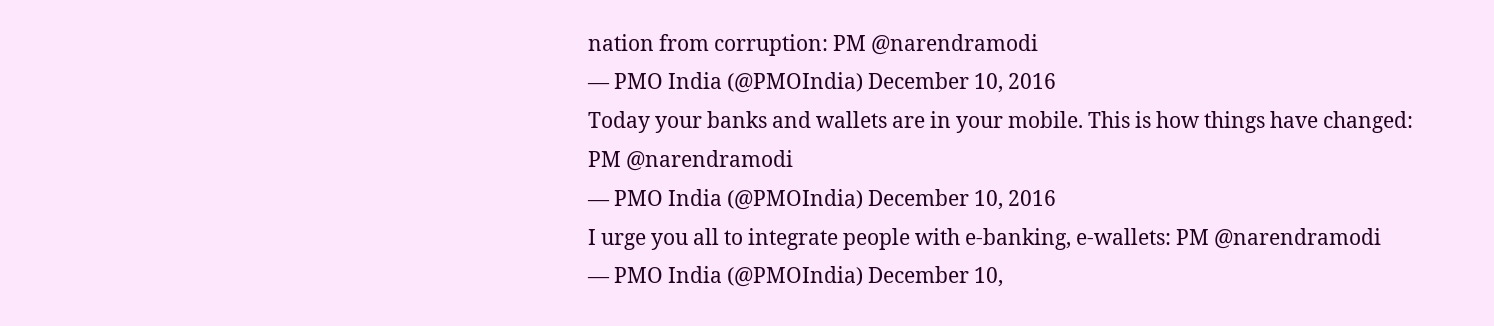nation from corruption: PM @narendramodi
— PMO India (@PMOIndia) December 10, 2016
Today your banks and wallets are in your mobile. This is how things have changed: PM @narendramodi
— PMO India (@PMOIndia) December 10, 2016
I urge you all to integrate people with e-banking, e-wallets: PM @narendramodi
— PMO India (@PMOIndia) December 10,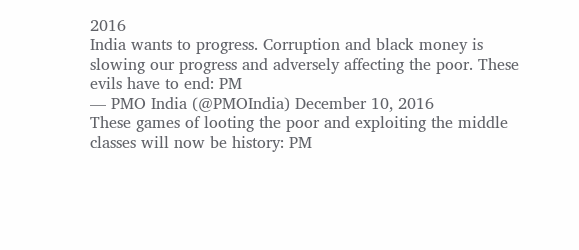2016
India wants to progress. Corruption and black money is slowing our progress and adversely affecting the poor. These evils have to end: PM
— PMO India (@PMOIndia) December 10, 2016
These games of looting the poor and exploiting the middle classes will now be history: PM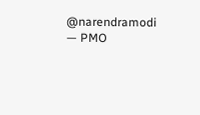@narendramodi
— PMO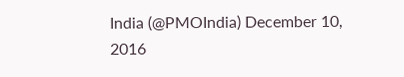India (@PMOIndia) December 10, 2016